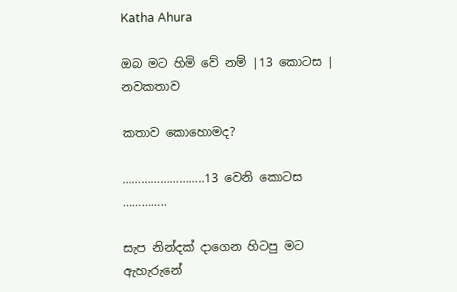Katha Ahura

ඔබ මට හිමි වේ නම් |13 කොටස | නවකතාව

කතාව කොහොමද?

……………………..13 වෙනි කොටස …………..

සැප නින්දක් දාගෙන හිටපු මට ඇහැරුනේ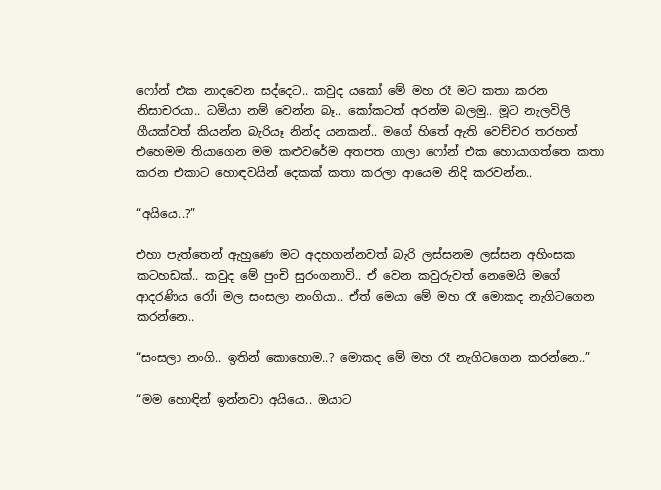ෆෝන් එක නාදවෙන සද්දෙට.. කවුද යකෝ මේ මහ රෑ මට කතා කරන නිසාචරයා.. ධමියා නම් වෙන්න බෑ.. කෝකටත් අරන්ම බලමු.. මූට නැලවිලි ගීයක්වත් කියන්න බැරියෑ නින්ද යනකන්.. මගේ හිතේ ඇති වෙච්චර තරහත් එහෙමම තියාගෙන මම කළුවරේම අතපත ගාලා ෆෝන් එක හොයාගත්තෙ කතා කරන එකාට හොඳවයින් දෙකක් කතා කරලා ආයෙම නිදි කරවන්න..

“අයියෙ..?”

එහා පැත්තෙන් ඇහුණෙ මට අදහගන්නවත් බැරි ලස්සනම ලස්සන අහිංසක කටහඩක්.. කවුද මේ පුංචි සුරංගනාවි.. ඒ වෙන කවුරුවත් නෙමෙයි මගේ ආදරණිය රෝi මල සංසලා නංගියා.. ඒත් මෙයා මේ මහ රෑ මොකද නැගිටගෙන කරන්නෙ..

“සංසලා නංගි.. ඉතින් කොහොම..? මොකද මේ මහ රෑ නැගිටගෙන කරන්නෙ..”

“මම හොඳින් ඉන්නවා අයියෙ.. ඔයාට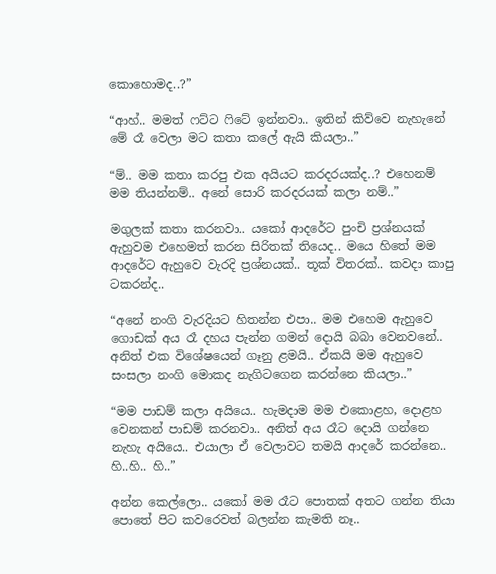කොහොමද..?”

“ආහ්.. මමත් ෆට්ට ෆිටේ ඉන්නවා.. ඉතින් කිව්වෙ නැහැනේ මේ රෑ වෙලා මට කතා කලේ ඇයි කියලා..”

“ම්.. මම කතා කරපු එක අයියට කරදරයක්ද..? එහෙනම් මම තියන්නම්.. අනේ සොරි කරදරයක් කලා නම්..”

මගුලක් කතා කරනවා.. යකෝ ආදරේට පුංචි ප්‍රශ්නයක් ඇහුවම එහෙමත් කරන සිරිතක් තියෙද.. මයෙ හිතේ මම ආදරේට ඇහුවෙ වැරදි ප්‍රශ්නයක්.. තූක් විතරක්.. කවදා කාපු ටකරන්ද..

“අනේ නංගි වැරදියට හිතන්න එපා.. මම එහෙම ඇහුවෙ ගොඩක් අය රෑ දහය පැන්න ගමන් දොයි බබා වෙනවනේ.. අනිත් එක විශේෂයෙන් ගෑනු ළමයි.. ඒකයි මම ඇහුවෙ සංසලා නංගි මොකද නැගිටගෙන කරන්නෙ කියලා..”

“මම පාඩම් කලා අයියෙ.. හැමදාම මම එකොළහ, දොළහ වෙනකන් පාඩම් කරනවා.. අනිත් අය රෑට දොයි ගන්නෙ නැහැ අයියෙ.. එයාලා ඒ වෙලාවට තමයි ආදරේ කරන්නෙ.. හි..හි.. හි..”

අන්න කෙල්ලො.. යකෝ මම රෑට පොතක් අතට ගන්න තියා පොතේ පිට කවරෙවත් බලන්න කැමති නෑ..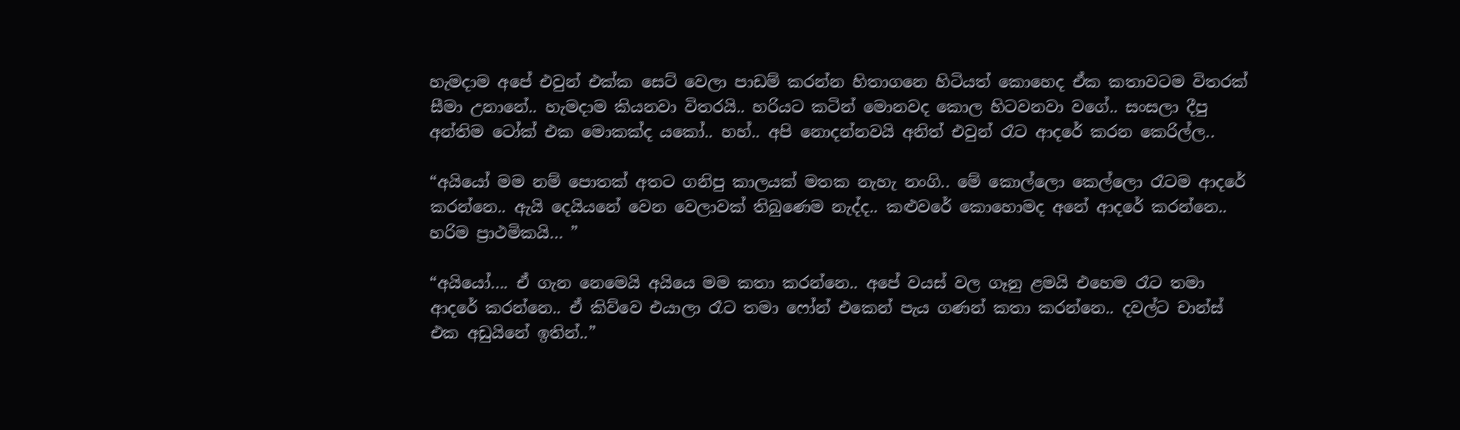හැමදාම අපේ එවුන් එක්ක සෙට් වෙලා පාඩම් කරන්න හිතාගනෙ හිටියත් කොහෙද ඒක කතාවටම විතරක් සීමා උනානේ.. හැමදාම කියනවා විතරයි.. හරියට කටින් මොනවද කොල හිටවනවා වගේ.. සංසලා දීපු අන්තිම ටෝක් එක මොකක්ද යකෝ.. හහ්.. අපි නොදන්නවයි අනිත් එවුන් රෑට ආදරේ කරන කෙරිල්ල..

“අයියෝ මම නම් පොතක් අතට ගනිපු කාලයක් මතක නැහැ නංගි.. මේ කොල්ලො කෙල්ලො රෑටම ආදරේ කරන්නෙ.. ඇයි දෙයියනේ වෙන වෙලාවක් තිබුණෙම නැද්ද.. කළුවරේ කොහොමද අනේ ආදරේ කරන්නෙ.. හරිම ප්‍රාථමිකයි… ”

“අයියෝ…. ඒ ගැන නෙමෙයි අයියෙ මම කතා කරන්නෙ.. අපේ වයස් වල ගෑනු ළමයි එහෙම රෑට තමා ආදරේ කරන්නෙ.. ඒ කිව්වෙ එයාලා රෑට තමා ෆෝන් එකෙන් පැය ගණන් කතා කරන්නෙ.. දවල්ට චාන්ස් එක අඩුයිනේ ඉතින්..”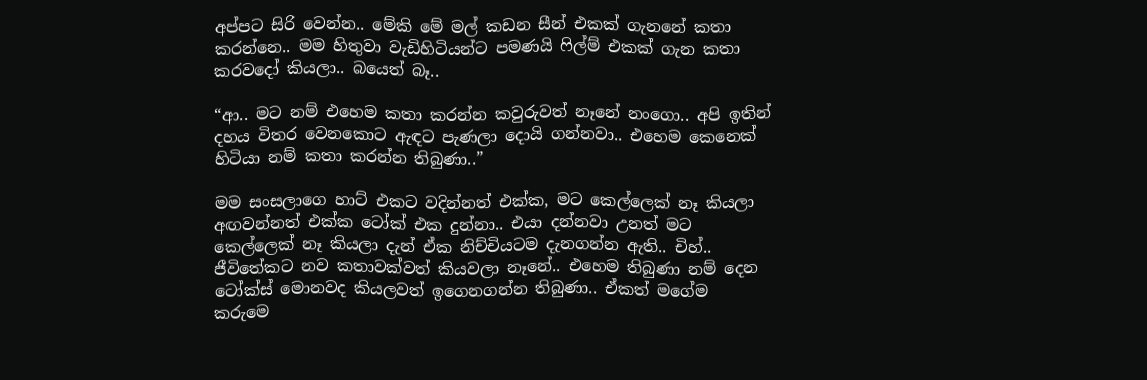අප්පට සිරි වෙන්න.. මේකි මේ මල් කඩන සීන් එකක් ගැනනේ කතා කරන්නෙ.. මම හිතුවා වැඩිහිටියන්ට පමණයි ෆිල්ම් එකක් ගැන කතා කරවදෝ කියලා.. බයෙත් බෑ..

“ආ.. මට නම් එහෙම කතා කරන්න කවුරුවත් නෑනේ නංගො.. අපි ඉතින් දහය විතර වෙනකොට ඇඳට පැණලා දොයි ගන්නවා.. එහෙම කෙනෙක් හිටියා නම් කතා කරන්න තිබුණා..”

මම සංසලාගෙ හාට් එකට වදින්නත් එක්ක, මට කෙල්ලෙක් නෑ කියලා අඟවන්නත් එක්ක ටෝක් එක දුන්නා.. එයා දන්නවා උනත් මට කෙල්ලෙක් නෑ කියලා දැන් ඒක නිච්චියටම දැනගන්න ඇති.. චිහ්.. ජීවිතේකට නව කතාවක්වත් කියවලා නෑනේ.. එහෙම තිබුණා නම් දෙන ටෝක්ස් මොනවද කියලවත් ඉගෙනගන්න තිබුණා.. ඒකත් මගේම කරුමෙ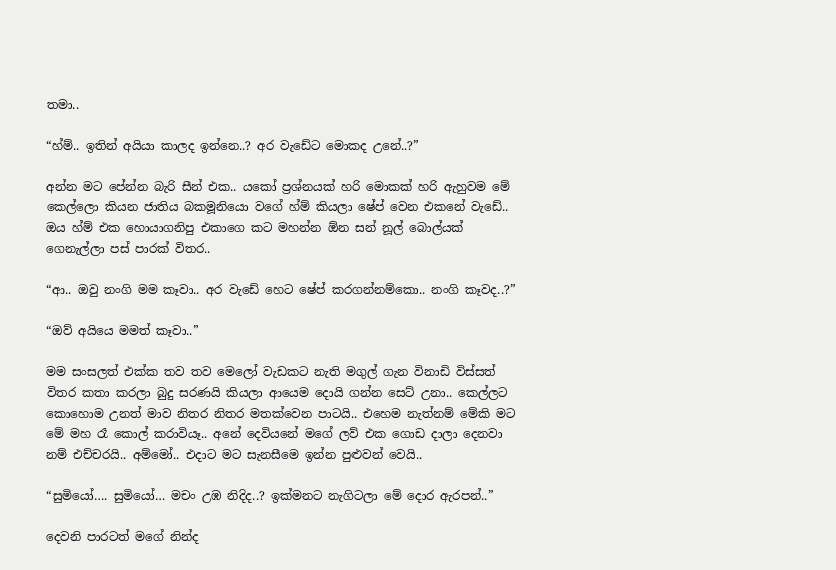තමා..

“හ්ම්.. ඉතින් අයියා කාලද ඉන්නෙ..? අර වැඩේට මොකද උනේ..?”

අන්න මට පේන්න බැරි සීන් එක.. යකෝ ප්‍රශ්නයක් හරි මොකක් හරි ඇහුවම මේ කෙල්ලො කියන ජාතිය බකමූනියො වගේ හ්ම් කියලා ෂේප් වෙන එකනේ වැඩේ.. ඔය හ්ම් එක හොයාගනිපු එකාගෙ කට මහන්න ඕන සන් නූල් බොල්යක් ගෙනැල්ලා පස් පාරක් විතර..

“ආ.. ඔවු නංගි මම කෑවා.. අර වැඩේ හෙට ෂේප් කරගන්නම්කො.. නංගි කෑවද..?”

“ඔව් අයියෙ මමත් කෑවා..”

මම සංසලත් එක්ක තව තව මෙලෝ වැඩකට නැති මගුල් ගැන විනාඩි විස්සත් විතර කතා කරලා බුදු සරණයි කියලා ආයෙම දොයි ගන්න සෙට් උනා.. කෙල්ලට කොහොම උනත් මාව නිතර නිතර මතක්වෙන පාටයි.. එහෙම නැත්නම් මේකි මට මේ මහ රෑ කොල් කරාවියෑ.. අනේ දෙවියනේ මගේ ලව් එක ගොඩ දාලා දෙනවා නම් එච්චරයි.. අම්මෝ.. එදාට මට සැනසීමෙ ඉන්න පුළුවන් වෙයි..

“සුමියෝ…. සුමියෝ… මචං උඹ නිදිද..? ඉක්මනට නැගිටලා මේ දොර ඇරපන්..”

දෙවනි පාරටත් මගේ නින්ද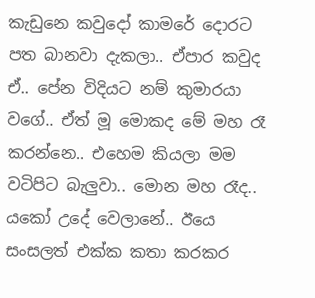කැඩුනෙ කවුදෝ කාමරේ දොරට පත බානවා දැකලා.. ඒපාර කවුද ඒ.. පේන විදියට නම් කුමාරයා වගේ.. ඒත් මූ මොකද මේ මහ රෑ කරන්නෙ.. එහෙම කියලා මම වටිපිට බැලුවා.. මොන මහ රෑද.. යකෝ උදේ වෙලානේ.. ඊයෙ සංසලත් එක්ක කතා කරකර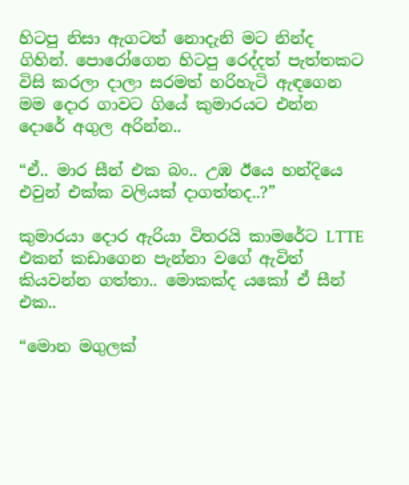හිටපු නිසා ඇගටත් නොදැනි මට නින්ද ගිහින්. පොරෝගෙන හිටපු රෙද්දත් පැත්තකට විසි කරලා දාලා සරමත් හරිහැටි ඇඳගෙන මම දොර ගාවට ගියේ කුමාරයට එන්න දොරේ අගුල අරින්න..

“ඒ.. මාර සීන් එක බං.. උඹ ඊයෙ හන්දියෙ එවුන් එක්ක වලියක් දාගත්තද..?”

කුමාරයා දොර ඇරියා විතරයි කාමරේට LTTE එකන් කඩාගෙන පැන්නා වගේ ඇවිත් කියවන්න ගත්තා.. මොකක්ද යකෝ ඒ සීන් එක..

“මොන මගුලක්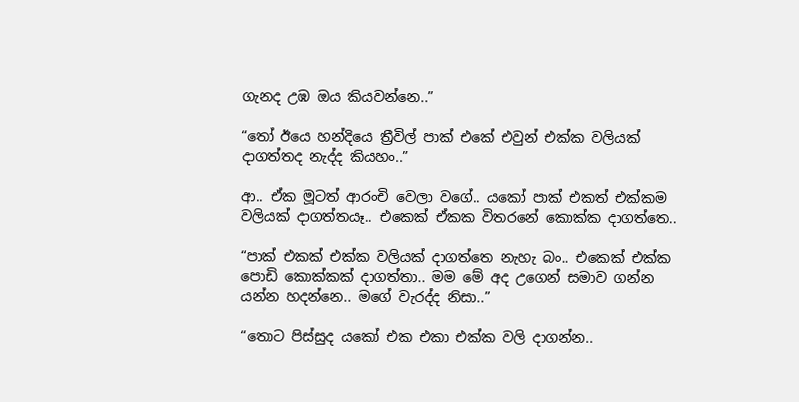ගැනද උඹ ඔය කියවන්නෙ..”

“තෝ ඊයෙ හන්දියෙ ත්‍රීවිල් පාක් එකේ එවුන් එක්ක වලියක් දාගත්තද නැද්ද කියහං..”

ආ.. ඒක මූටත් ආරංචි වෙලා වගේ.. යකෝ පාක් එකත් එක්කම වලියක් දාගත්තයෑ.. එකෙක් ඒකක විතරනේ කොක්ක දාගත්තෙ..

“පාක් එකක් එක්ක වලියක් දාගත්තෙ නැහැ බං.. එකෙක් එක්ක පොඩි කොක්කක් දාගත්තා.. මම මේ අද උගෙන් සමාව ගන්න යන්න හදන්නෙ.. මගේ වැරද්ද නිසා..”

“තොට පිස්සුද යකෝ එක එකා එක්ක වලි දාගන්න..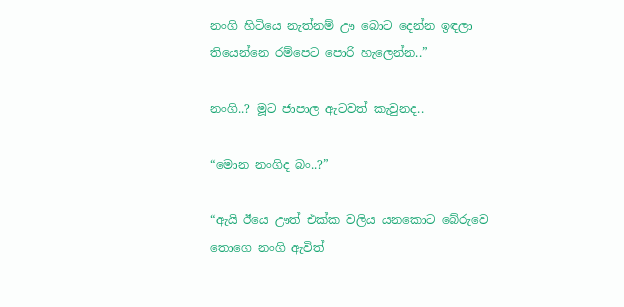නංගි හිටියෙ නැත්නම් ඌ බොට දෙන්න ඉඳලා තියෙන්නෙ රම්පෙට පොරි හැලෙන්න..”

නංගි..? මූට ජාපාල ඇටවත් කැවුනද..

“මොන නංගිද බං..?”

“ඇයි ඊයෙ ඌත් එක්ක වලිය යනකොට බේරුවෙ තොගෙ නංගි ඇවිත්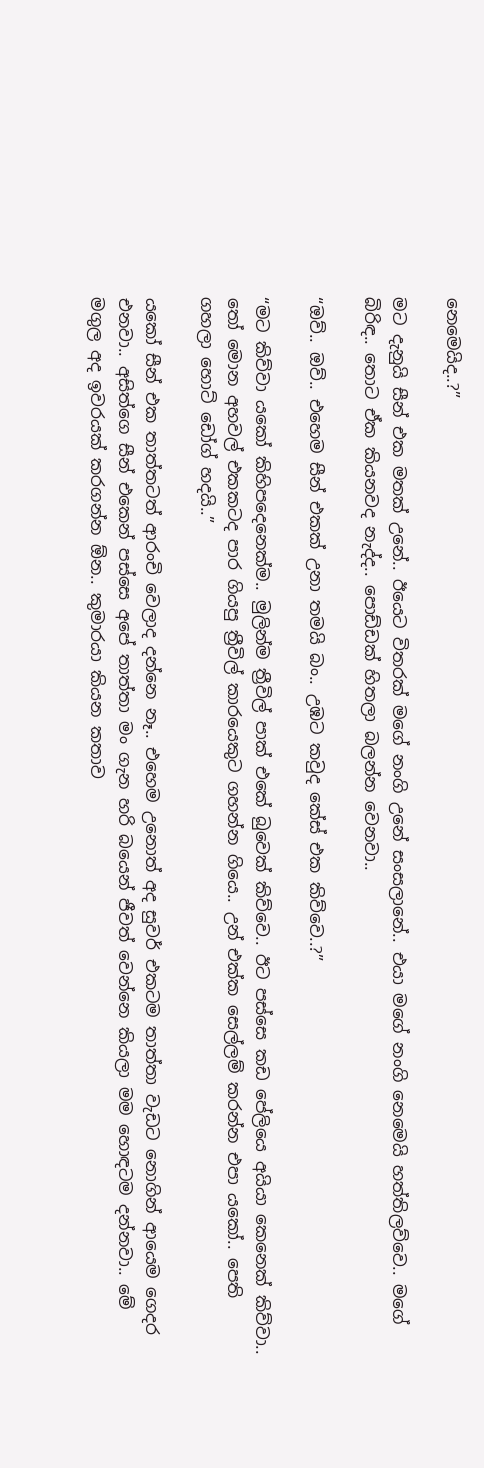නෙමෙයිද..?”

මට දැනුයි සීන් එක මතක් උනේ.. ඊයෙට විතරක් මගේ නංගි උනේ සංසලානේ.. එයා මගේ නංගි නෙමෙයි හත්තිලව්වෙ.. මගේ බිරිඳ.. තොට ඒක කියනවද නැද්ද.. පොඩ්ඩක් හිතලා බලන්න වෙනවා..

“ඔව්.. ඔව්.. එහෙම සීන් එකක් උනා තමයි බං.. උඹට කවුද කේස් එක කිව්වෙ..?”

“මට කිව්වා යකෝ කිහිපදෙනෙක්ම.. මුලින්ම ත්‍රීවිල් පාක් එකේ බුවෙක් කිව්වෙ.. ඊට පස්සෙ කඩ පේලියෙ අයියා කෙනෙක් කිව්වා.. තෝ මොන අහවල් එකකටද පාර ගියපු ත්‍රීවිල් කාරයෙකුට ගහන්න ගියෙ.. උන් එක්ක සෙල්ලම් කරන්න එපා යකෝ.. පෙති ගහලා හොට් ඩෝග් හදයි..”

යකෝ සීන් එක තාත්තටත් ආරංචි වෙලාද දන්නෙ නෑ.. එහෙම උනොත් අද සුවර් එකටම තාත්තා වැඩට නොගින් ආයෙම ගෙදර එනවා.. අසිත්ගෙ සීන් එකෙන් පස්සෙ අපේ තාත්තා මං ගැන හරි බයෙන් ජීවත් වෙන්නෙ කියලා මම හොඳටම දන්නවා.. මේ මගුල අද ඉවරයක් කරගන්න ඕන.. කුමාරයා කියන කතාව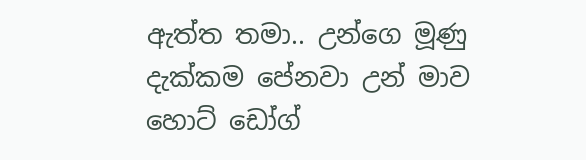ඇත්ත තමා.. උන්ගෙ මූණු දැක්කම පේනවා උන් මාව හොට් ඩෝග්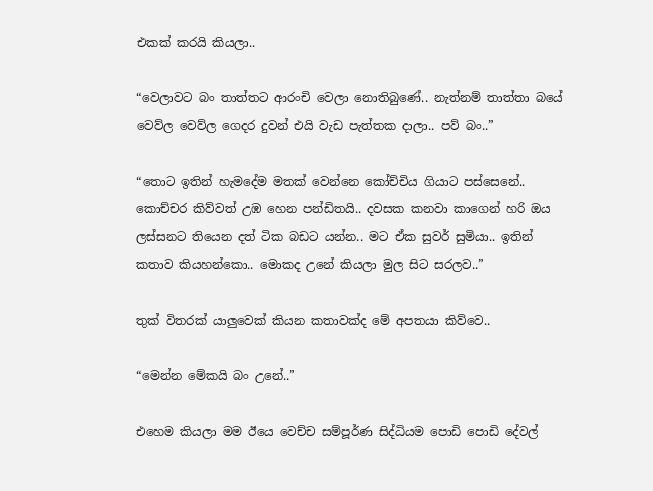එකක් කරයි කියලා..

“වෙලාවට බං තාත්තට ආරංචි වෙලා නොතිබුණේ.. නැත්නම් තාත්තා බයේ වෙව්ල වෙව්ල ගෙදර දුවන් එයි වැඩ පැත්තක දාලා.. පව් බං..”

“තොට ඉතින් හැමදේම මතක් වෙන්නෙ කෝච්චිය ගියාට පස්සෙනේ.. කොච්චර කිව්වත් උඹ හෙන පන්ඩිතයි.. දවසක කනවා කාගෙන් හරි ඔය ලස්සනට තියෙන දත් ටික බඩට යන්න.. මට ඒක සුවර් සුමියා.. ඉතින් කතාව කියහන්කො.. මොකද උනේ කියලා මුල සිට සරලව..”

තුක් විතරක් යාලුවෙක් කියන කතාවක්ද මේ අපතයා කිව්වෙ..

“මෙන්න මේකයි බං උනේ..”

එහෙම කියලා මම ඊයෙ වෙච්ච සම්පූර්ණ සිද්ධියම පොඩි පොඩි දේවල්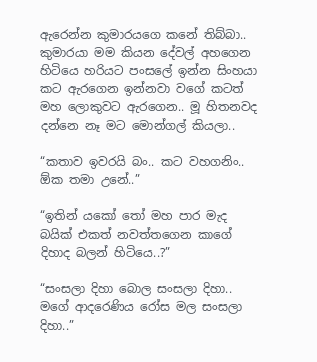ඇරෙන්න කුමාරයගෙ කනේ තිබ්බා.. කුමාරයා මම කියන දේවල් අහගෙන හිටියෙ හරියට පංසලේ ඉන්න සිංහයා කට ඇරගෙන ඉන්නවා වගේ කටත් මහ ලොකුවට ඇරගෙන.. මූ හිතනවද දන්නෙ නෑ මට මොන්ගල් කියලා..

“කතාව ඉවරයි බං.. කට වහගනිං.. ඕක තමා උනේ..”

“ඉතින් යකෝ තෝ මහ පාර මැද බයික් එකත් නවත්තගෙන කාගේ දිහාද බලන් හිටියෙ..?”

“සංසලා දිහා බොල සංසලා දිහා.. මගේ ආදරෙණිය රෝස මල සංසලා දිහා..”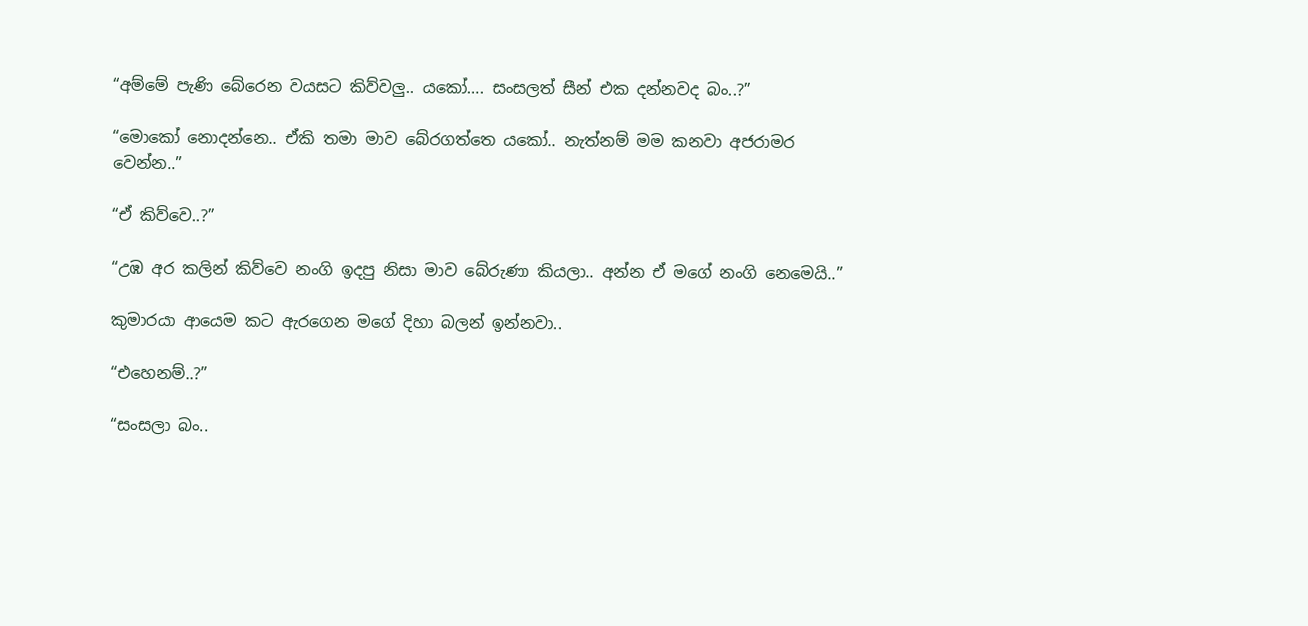“අම්මේ පැණි බේරෙන වයසට කිව්වලු.. යකෝ…. සංසලත් සීන් එක දන්නවද බං..?”

“මොකෝ නොදන්නෙ.. ඒකි තමා මාව බේරගත්තෙ යකෝ.. නැත්නම් මම කනවා අජරාමර වෙන්න..”

“ඒ කිව්වෙ..?”

“උඹ අර කලින් කිව්වෙ නංගි ඉදපු නිසා මාව බේරුණා කියලා.. අන්න ඒ මගේ නංගි නෙමෙයි..”

කුමාරයා ආයෙම කට ඇරගෙන මගේ දිහා බලන් ඉන්නවා..

“එහෙනම්..?”

“සංසලා බං..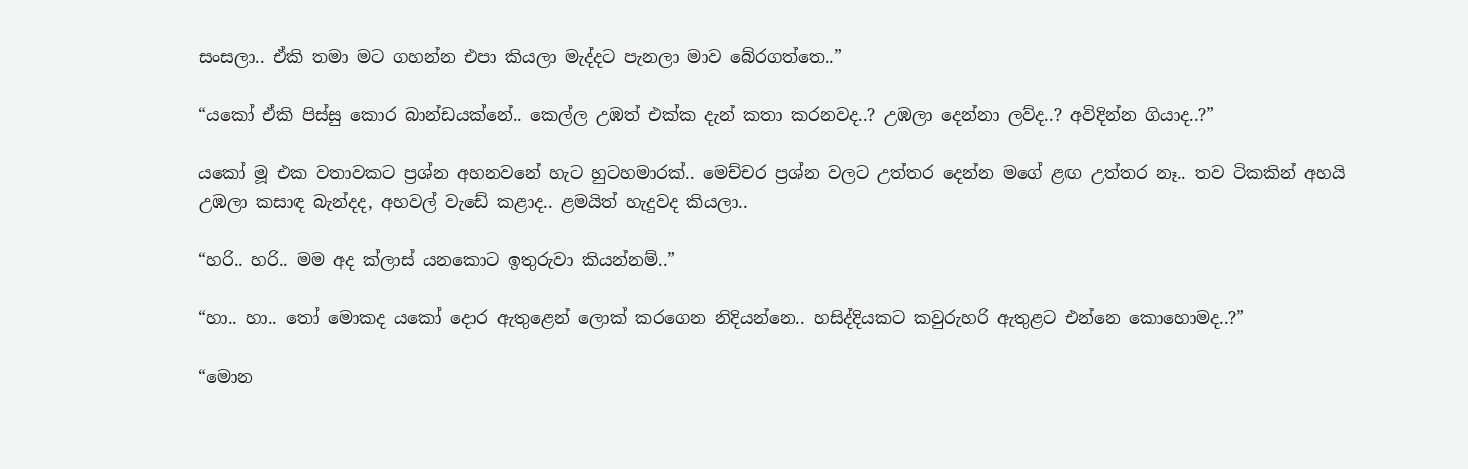සංසලා.. ඒකි තමා මට ගහන්න එපා කියලා මැද්දට පැනලා මාව බේරගත්තෙ..”

“යකෝ ඒකි පිස්සු කොර බාන්ඩයක්නේ.. කෙල්ල උඹත් එක්ක දැන් කතා කරනවද..? උඹලා දෙන්නා ලව්ද..? අවිදින්න ගියාද..?”

යකෝ මූ එක වතාවකට ප්‍රශ්න අහනවනේ හැට හුටහමාරක්.. මෙච්චර ප්‍රශ්න වලට උත්තර දෙන්න මගේ ළඟ උත්තර නෑ.. තව ටිකකින් අහයි උඹලා කසාඳ බැන්දද, අහවල් වැඩේ කළාද.. ළමයිත් හැදුවද කියලා..

“හරි.. හරි.. මම අද ක්ලාස් යනකොට ඉතුරුවා කියන්නම්..”

“හා.. හා.. තෝ මොකද යකෝ දොර ඇතුළෙන් ලොක් කරගෙන නිදියන්නෙ.. හසිද්දියකට කවුරුහරි ඇතුළට එන්නෙ කොහොමද..?”

“මොන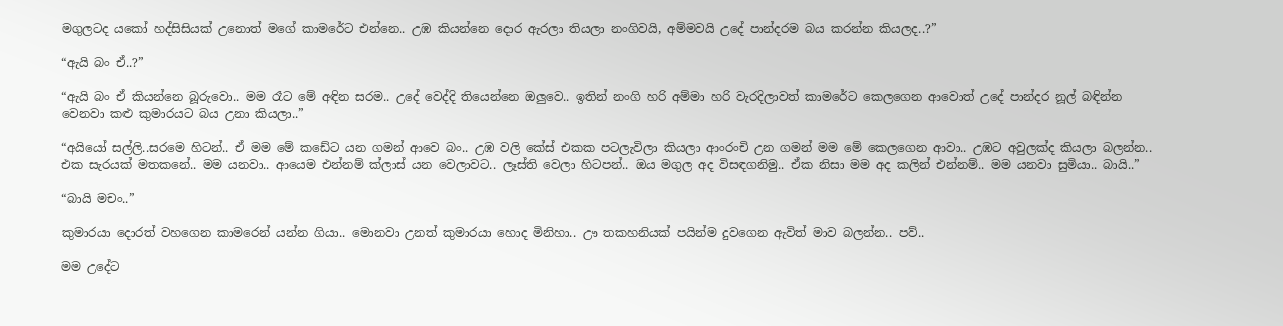මගුලටද යකෝ හද්සිසියක් උනොත් මගේ කාමරේට එන්නෙ.. උඹ කියන්නෙ දොර ඇරලා තියලා නංගිවයි, අම්මවයි උදේ පාන්දරම බය කරන්න කියලද..?”

“ඇයි බං ඒ..?”

“ඇයි බං ඒ කියන්නෙ බූරුවො.. මම රෑට මේ අඳින සරම.. උදේ වෙද්දි තියෙන්නෙ ඔලුවෙ.. ඉතින් නංගි හරි අම්මා හරි වැරදිලාවත් කාමරේට කෙලගෙන ආවොත් උදේ පාන්දර නූල් බඳින්න වෙනවා කළු කුමාරයට බය උනා කියලා..”

“අයියෝ සල්ලි..සරමෙ හිටන්.. ඒ මම මේ කඩේට යන ගමන් ආවෙ බං.. උඹ වලි කේස් එකක පටලැවිලා කියලා ආංරංචි උන ගමන් මම මේ කෙලගෙන ආවා.. උඹට අවුලක්ද කියලා බලන්න.. එක සැරයක් මතකනේ.. මම යනවා.. ආයෙම එන්නම් ක්ලාස් යන වෙලාවට.. ලෑස්ති වෙලා හිටපන්.. ඔය මගුල අද විසඳගනිමු.. ඒක නිසා මම අද කලින් එන්නම්.. මම යනවා සුමියා.. බායි..”

“බායි මචං..”

කුමාරයා දොරත් වහගෙන කාමරෙන් යන්න ගියා.. මොනවා උනත් කුමාරයා හොද මිනිහා.. ඌ තකහනියක් පයින්ම දුවගෙන ඇවිත් මාව බලන්න.. පව්..

මම උදේට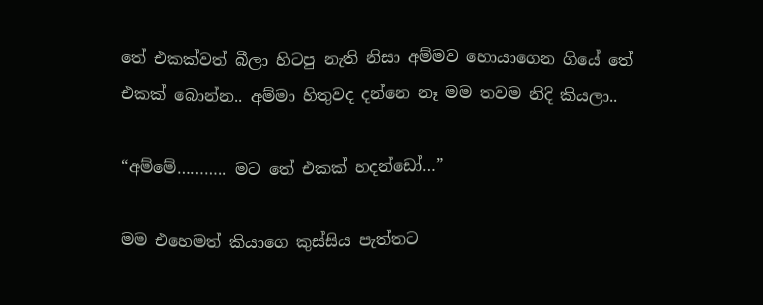තේ එකක්වත් බීලා හිටපු නැති නිසා අම්මව හොයාගෙන ගියේ තේ එකක් බොන්න.. අම්මා හිතුවද දන්නෙ නෑ මම තවම නිදි කියලා..

“අම්මේ……….. මට තේ එකක් හදන්ඩෝ…”

මම එහෙමත් කියාගෙ කුස්සිය පැත්තට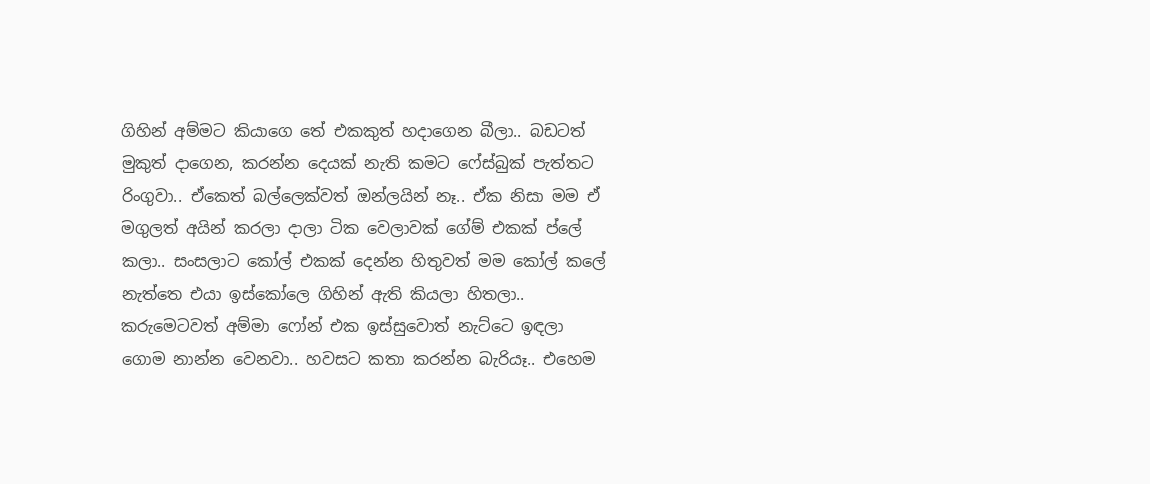ගිහින් අම්මට කියාගෙ තේ එකකුත් හදාගෙන බීලා.. බඩටත් මුකුත් දාගෙන, කරන්න දෙයක් නැති කමට ෆේස්බුක් පැත්තට රිංගුවා.. ඒකෙත් බල්ලෙක්වත් ඔන්ලයින් නෑ.. ඒක නිසා මම ඒ මගුලත් අයින් කරලා දාලා ටික වෙලාවක් ගේම් එකක් ප්ලේ කලා.. සංසලාට කෝල් එකක් දෙන්න හිතුවත් මම කෝල් කලේ නැත්තෙ එයා ඉස්කෝලෙ ගිහින් ඇති කියලා හිතලා.. කරුමෙටවත් අම්මා ෆෝන් එක ඉස්සුවොත් නැට්ටෙ ඉඳලා ගොම නාන්න වෙනවා.. හවසට කතා කරන්න බැරියෑ.. එහෙම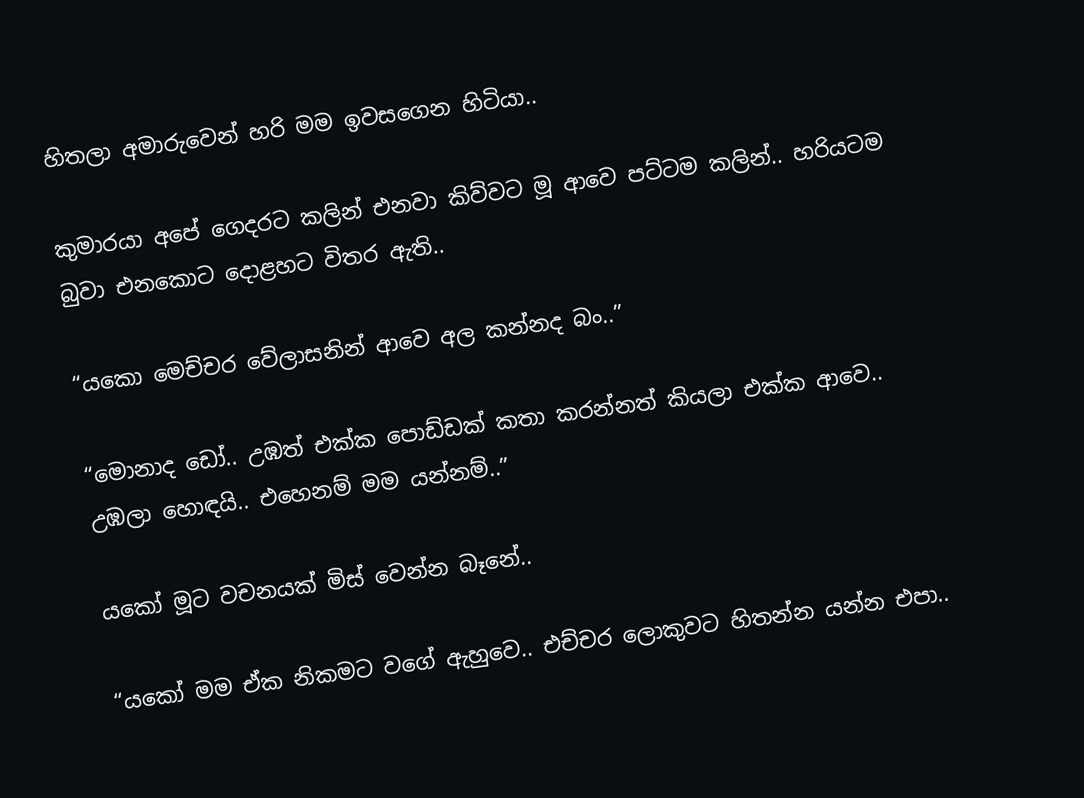හිතලා අමාරුවෙන් හරි මම ඉවසගෙන හිටියා..

කුමාරයා අපේ ගෙදරට කලින් එනවා කිව්වට මූ ආවෙ පට්ටම කලින්.. හරියටම බුවා එනකොට දොළහට විතර ඇති..

“යකො මෙච්චර වේලාසනින් ආවෙ අල කන්නද බං..”

“මොනාද ඩෝ.. උඹත් එක්ක පොඩ්ඩක් කතා කරන්නත් කියලා එක්ක ආවෙ.. උඹලා හොඳයි.. එහෙනම් මම යන්නම්..”

යකෝ මූට වචනයක් මිස් වෙන්න බෑනේ..

“යකෝ මම ඒක නිකමට වගේ ඇහුවෙ.. එච්චර ලොකුවට හිතන්න යන්න එපා..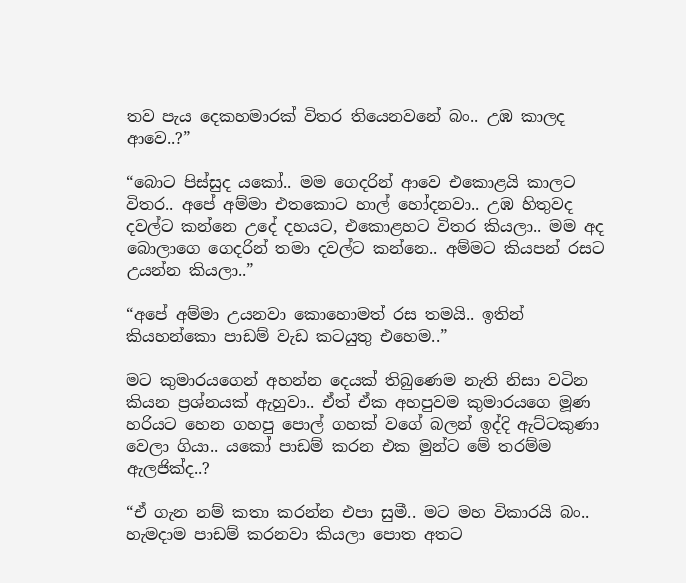තව පැය දෙකහමාරක් විතර තියෙනවනේ බං.. උඹ කාලද ආවෙ..?”

“බොට පිස්සුද යකෝ.. මම ගෙදරින් ආවෙ එකොළයි කාලට විතර.. අපේ අම්මා එතකොට හාල් හෝදනවා.. උඹ හිතුවද දවල්ට කන්නෙ උදේ දහයට, එකොළහට විතර කියලා.. මම අද බොලාගෙ ගෙදරින් තමා දවල්ට කන්නෙ.. අම්මට කියපන් රසට උයන්න කියලා..”

“අපේ අම්මා උයනවා කොහොමත් රස තමයි.. ඉතින් කියහන්කො පාඩම් වැඩ කටයුතු එහෙම..”

මට කුමාරයගෙන් අහන්න දෙයක් තිබුණෙම නැති නිසා වටින කියන ප්‍රශ්නයක් ඇහුවා.. ඒත් ඒක අහපුවම කුමාරයගෙ මූණ හරියට හෙන ගහපු පොල් ගහක් වගේ බලන් ඉද්දි ඇට්ටකුණා වෙලා ගියා.. යකෝ පාඩම් කරන එක මුන්ට මේ තරම්ම ඇලජික්ද..?

“ඒ ගැන නම් කතා කරන්න එපා සුමී.. මට මහ විකාරයි බං.. හැමදාම පාඩම් කරනවා කියලා පොත අතට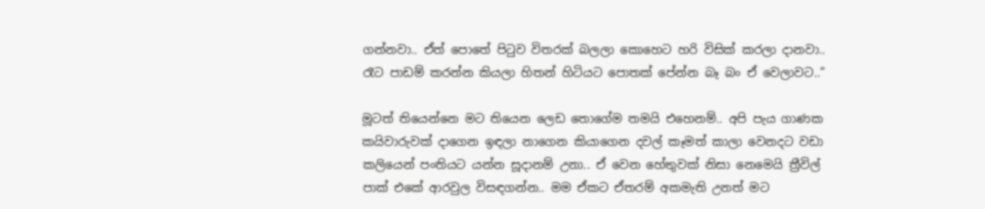ගන්නවා.. ඒත් පොතේ පිටුව විතරක් බලලා කොහෙට හරි විසික් කරලා දානවා.. රෑට පාඩම් කරන්න කියලා හිතන් හිටියට පොතක් පේන්න බෑ බං ඒ වෙලාවට..”

මූටත් තියෙන්නෙ මට තියෙන ලෙඩ තොගේම තමයි එහෙනම්.. අපි පැය ගාණක කයිවාරුවක් දාගෙන ඉඳලා නාගෙන කියාගෙන දවල් කෑමත් කාලා වෙනදට වඩා කලියෙන් පංතියට යන්න සූදානම් උනා.. ඒ වෙන හේතුවක් නිසා නෙමෙයි ත්‍රීවිල් පාක් එකේ ආරවුල විසඳගන්න.. මම ඒකට ඒතරම් අකමැති උනත් මට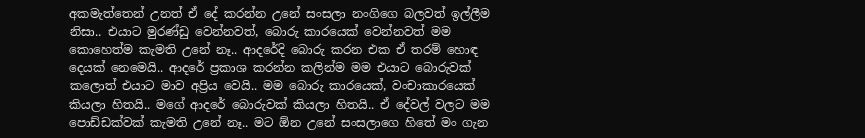අකමැත්තෙන් උනත් ඒ දේ කරන්න උනේ සංසලා නංගිගෙ බලවත් ඉල්ලීම නිසා.. එයාට මුරණ්ඩු වෙන්නවත්, බොරු කාරයෙක් වෙන්නවත් මම කොහෙත්ම කැමති උනේ නෑ.. ආදරේදි බොරු කරන එක ඒ තරම් හොඳ දෙයක් නෙමෙයි.. ආදරේ ප්‍රකාශ කරන්න කලින්ම මම එයාට බොරුවක් කලොත් එයාට මාව අප්‍රිය වෙයි.. මම බොරු කාරයෙක්, වංචාකාරයෙක් කියලා හිතයි.. මගේ ආදරේ බොරුවක් කියලා හිතයි.. ඒ දේවල් වලට මම පොඩ්ඩක්වක් කැමති උනේ නෑ.. මට ඕන උනේ සංසලාගෙ හිතේ මං ගැන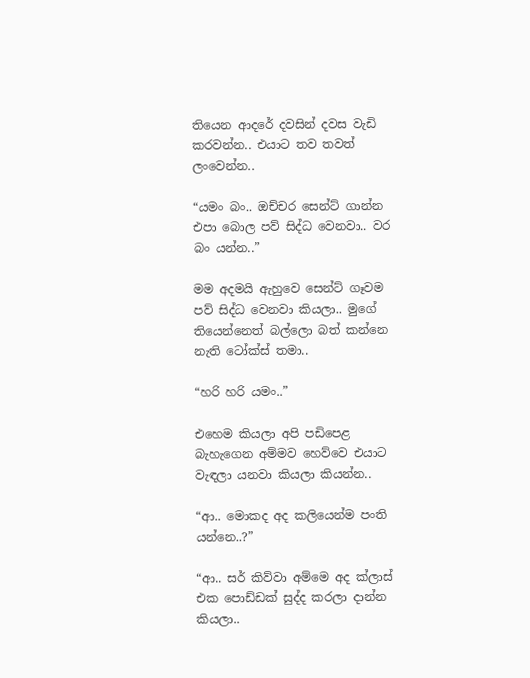තියෙන ආදරේ දවසින් දවස වැඩි කරවන්න.. එයාට තව තවත් ලංවෙන්න..

“යමං බං.. ඔච්චර සෙන්ට් ගාන්න එපා බොල පව් සිද්ධ වෙනවා.. වර බං යන්න..”

මම අදමයි ඇහුවෙ සෙන්ට් ගෑවම පව් සිද්ධ වෙනවා කියලා.. මුගේ තියෙන්නෙත් බල්ලො බත් කන්නෙ නැති ටෝක්ස් තමා..

“හරි හරි යමං..”

එහෙම කියලා අපි පඩිපෙළ බැහැගෙන අම්මව හෙව්වෙ එයාට වැඳලා යනවා කියලා කියන්න..

“ආ.. මොකද අද කලියෙන්ම පංති යන්නෙ..?”

“ආ.. සර් කිව්වා අම්මෙ අද ක්ලාස් එක පොඩ්ඩක් සුද්ද කරලා දාන්න කියලා..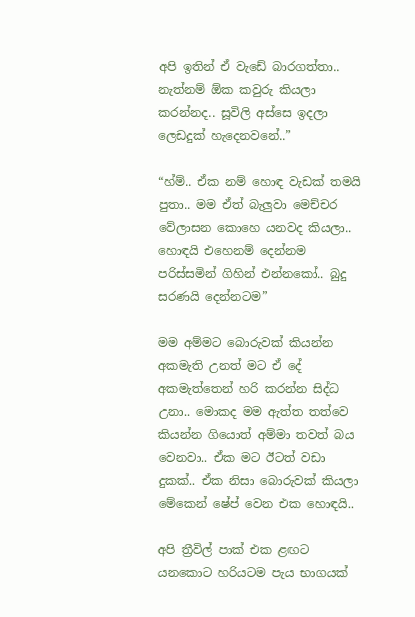අපි ඉතින් ඒ වැඩේ බාරගත්තා.. නැත්නම් ඕක කවුරු කියලා කරන්නද.. සූවිලි අස්සෙ ඉදලා ලෙඩදුක් හැදෙනවනේ..”

“හ්ම්.. ඒක නම් හොඳ වැඩක් තමයි පුතා.. මම ඒත් බැලුවා මෙච්චර වේලාසන කොහෙ යනවද කියලා.. හොඳයි එහෙනම් දෙන්නම පරිස්සමින් ගිහින් එන්නකෝ.. බුදු සරණයි දෙන්නටම”

මම අම්මට බොරුවක් කියන්න අකමැති උනත් මට ඒ දේ අකමැත්තෙන් හරි කරන්න සිද්ධ උනා.. මොකද මම ඇත්ත තත්වෙ කියන්න ගියොත් අම්මා තවත් බය වෙනවා.. ඒක මට ඊටත් වඩා දුකක්.. ඒක නිසා බොරුවක් කියලා මේකෙන් ෂේප් වෙන එක හොඳයි..

අපි ත්‍රීවිල් පාක් එක ළඟට යනකොට හරියටම පැය භාගයක්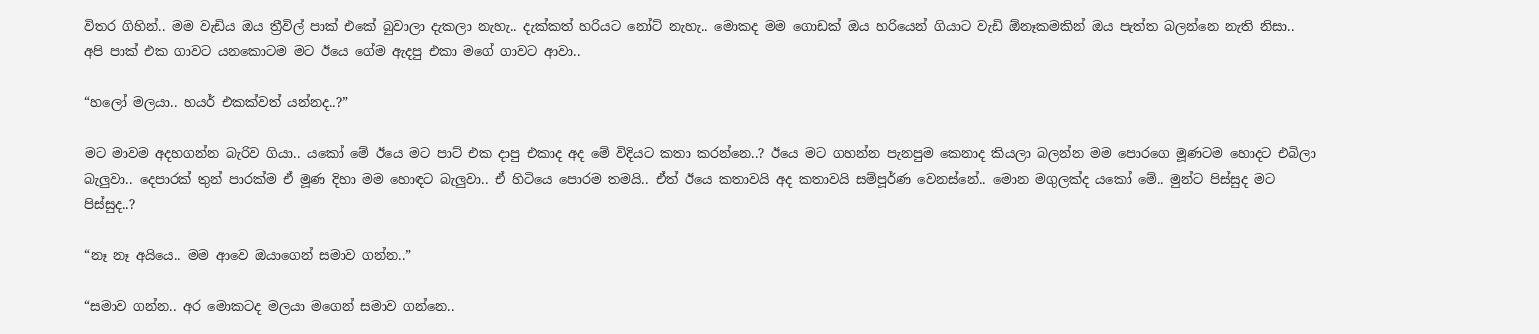විතර ගිහින්.. මම වැඩිය ඔය ත්‍රීවිල් පාක් එකේ බුවාලා දැකලා නැහැ.. දැක්කත් හරියට නෝට් නැහැ.. මොකද මම ගොඩක් ඔය හරියෙන් ගියාට වැඩි ඕනෑකමකින් ඔය පැත්ත බලන්නෙ නැති නිසා.. අපි පාක් එක ගාවට යනකොටම මට ඊයෙ ගේම ඇදපු එකා මගේ ගාවට ආවා..

“හලෝ මලයා.. හයර් එකක්වත් යන්නද..?”

මට මාවම අදහගන්න බැරිව ගියා.. යකෝ මේ ඊයෙ මට පාට් එක දාපු එකාද අද මේ විදියට කතා කරන්නෙ..? ඊයෙ මට ගහන්න පැනපුම කෙනාද කියලා බලන්න මම පොරගෙ මූණටම හොදට එබිලා බැලුවා.. දෙපාරක් තුන් පාරක්ම ඒ මූණ දිහා මම හොඳට බැලුවා.. ඒ හිටියෙ පොරම තමයි.. ඒත් ඊයෙ කතාවයි අද කතාවයි සම්පූර්ණ වෙනස්නේ.. මොන මගුලක්ද යකෝ මේ.. මුන්ට පිස්සුද මට පිස්සුද..?

“නෑ නෑ අයියෙ.. මම ආවෙ ඔයාගෙන් සමාව ගන්න..”

“සමාව ගන්න.. අර මොකටද මලයා මගෙන් සමාව ගන්නෙ..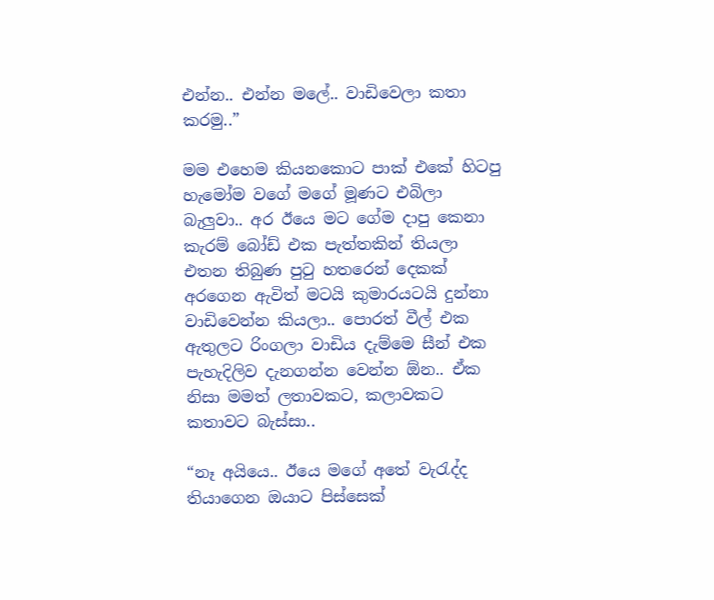එන්න.. එන්න මලේ.. වාඩිවෙලා කතා කරමු..”

මම එහෙම කියනකොට පාක් එකේ හිටපු හැමෝම වගේ මගේ මූණට එබිලා බැලුවා.. අර ඊයෙ මට ගේම දාපු කෙනා කැරම් බෝඩ් එක පැත්තකින් තියලා එතන තිබුණ පුටු හතරෙන් දෙකක් අරගෙන ඇවිත් මටයි කුමාරයටයි දුන්නා වාඩිවෙන්න කියලා.. පොරත් වීල් එක ඇතුලට රිංගලා වාඩිය දැම්මෙ සීන් එක පැහැදිලිව දැනගන්න වෙන්න ඕන.. ඒක නිසා මමත් ලතාවකට, කලාවකට කතාවට බැස්සා..

“නෑ අයියෙ.. ඊයෙ මගේ අතේ වැරැද්ද තියාගෙන ඔයාට පිස්සෙක්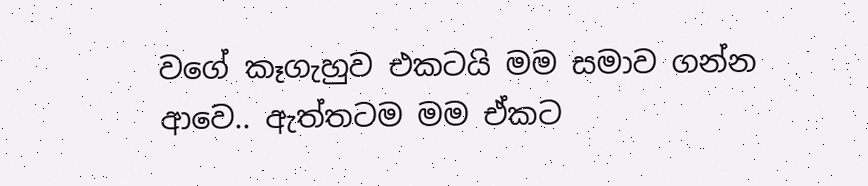වගේ කෑගැහුව එකටයි මම සමාව ගන්න ආවෙ.. ඇත්තටම මම ඒකට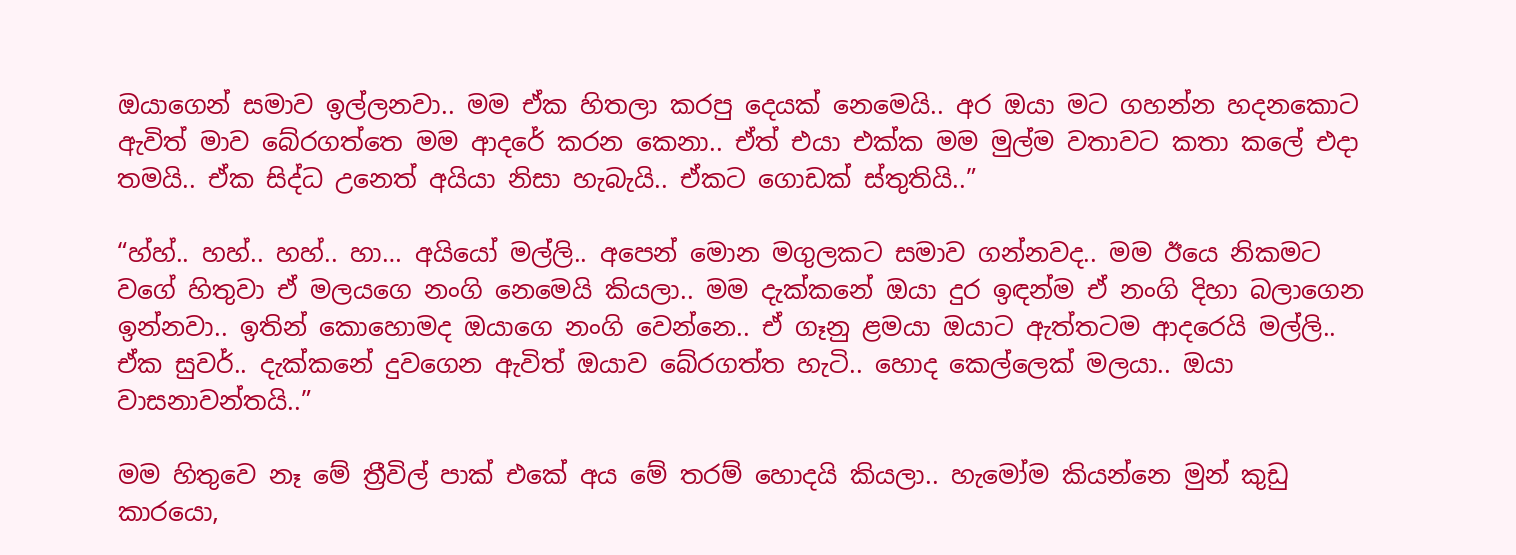ඔයාගෙන් සමාව ඉල්ලනවා.. මම ඒක හිතලා කරපු දෙයක් නෙමෙයි.. අර ඔයා මට ගහන්න හදනකොට ඇවිත් මාව බේරගත්තෙ මම ආදරේ කරන කෙනා.. ඒත් එයා එක්ක මම මුල්ම වතාවට කතා කලේ එදා තමයි.. ඒක සිද්ධ උනෙත් අයියා නිසා හැබැයි.. ඒකට ගොඩක් ස්තුතියි..”

“හ්හ්.. හහ්.. හහ්.. හා… අයියෝ මල්ලි.. අපෙන් මොන මගුලකට සමාව ගන්නවද.. මම ඊයෙ නිකමට වගේ හිතුවා ඒ මලයගෙ නංගි නෙමෙයි කියලා.. මම දැක්කනේ ඔයා දුර ඉඳන්ම ඒ නංගි දිහා බලාගෙන ඉන්නවා.. ඉතින් කොහොමද ඔයාගෙ නංගි වෙන්නෙ.. ඒ ගෑනු ළමයා ඔයාට ඇත්තටම ආදරෙයි මල්ලි.. ඒක සුවර්.. දැක්කනේ දුවගෙන ඇවිත් ඔයාව බේරගත්ත හැටි.. හොද කෙල්ලෙක් මලයා.. ඔයා වාසනාවන්තයි..”

මම හිතුවෙ නෑ මේ ත්‍රීවිල් පාක් එකේ අය මේ තරම් හොදයි කියලා.. හැමෝම කියන්නෙ මුන් කුඩු කාරයො,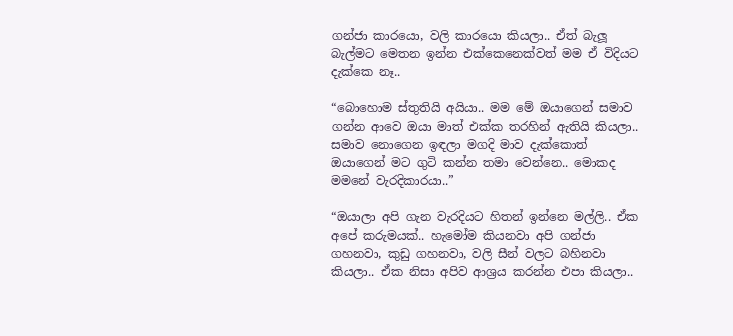ගන්ජා කාරයො, වලි කාරයො කියලා.. ඒත් බැලූ බැල්මට මෙතන ඉන්න එක්කෙනෙක්වත් මම ඒ විදියට දැක්කෙ නෑ..

“බොහොම ස්තුතියි අයියා.. මම මේ ඔයාගෙන් සමාව ගන්න ආවෙ ඔයා මාත් එක්ක තරහින් ඇතියි කියලා.. සමාව නොගෙන ඉඳලා මගදි මාව දැක්කොත් ඔයාගෙන් මට ගුටි කන්න තමා වෙන්නෙ.. මොකද මමනේ වැරදිකාරයා..”

“ඔයාලා අපි ගැන වැරදියට හිතන් ඉන්නෙ මල්ලි.. ඒක අපේ කරුමයක්.. හැමෝම කියනවා අපි ගන්ජා ගහනවා, කුඩු ගහනවා, වලි සීන් වලට බහිනවා කියලා.. ඒක නිසා අපිව ආශ්‍රය කරන්න එපා කියලා..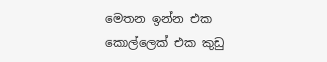මෙතන ඉන්න එක කොල්ලෙක් එක කුඩු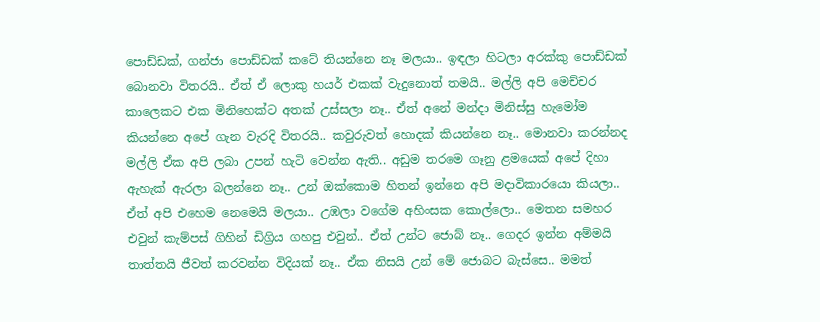පොඩ්ඩක්, ගන්ජා පොඩ්ඩක් කටේ තියන්නෙ නෑ මලයා.. ඉඳලා හිටලා අරක්කු පොඩ්ඩක් බොනවා විතරයි.. ඒත් ඒ ලොකු හයර් එකක් වැදුනොත් තමයි.. මල්ලි අපි මෙච්චර කාලෙකට එක මිනිහෙක්ට අතක් උස්සලා නෑ.. ඒත් අනේ මන්දා මිනිස්සු හැමෝම කියන්නෙ අපේ ගැන වැරදි විතරයි.. කවුරුවත් හොදක් කියන්නෙ නෑ.. මොනවා කරන්නද මල්ලි ඒක අපි ලබා උපන් හැටි වෙන්න ඇති.. අඩුම තරමෙ ගෑනු ළමයෙක් අපේ දිහා ඇහැක් ඇරලා බලන්නෙ නෑ.. උන් ඔක්කොම හිතන් ඉන්නෙ අපි මදාවිකාරයො කියලා.. ඒත් අපි එහෙම නෙමෙයි මලයා.. උඹලා වගේම අහිංසක කොල්ලො.. මෙතන සමහර එවුන් කැම්පස් ගිහින් ඩිග්‍රිය ගහපු එවුන්.. ඒත් උන්ට ජොබ් නෑ.. ගෙදර ඉන්න අම්මයි තාත්තයි ජීවත් කරවන්න විදියක් නෑ.. ඒක නිසයි උන් මේ ජොබට බැස්සෙ.. මමත්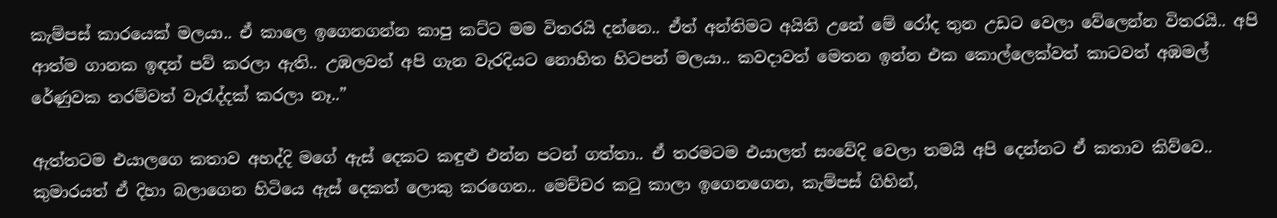කැම්පස් කාරයෙක් මලයා.. ඒ කාලෙ ඉගෙනගන්න කාපු කට්ට මම විතරයි දන්නෙ.. ඒත් අන්තිමට අයිති උනේ මේ රෝද තුන උඩට වෙලා වේලෙන්න විතරයි.. අපි ආත්ම ගානක ඉඳන් පව් කරලා ඇති.. උඹලවත් අපි ගැන වැරදියට නොහිත හිටපන් මලයා.. කවදාවත් මෙතන ඉන්න එක කොල්ලෙක්වත් කාටවත් අඹමල් රේණුවක තරම්වත් වැරැද්දක් කරලා නෑ..”

ඇත්තටම එයාලගෙ කතාව අහද්දි මගේ ඇස් දෙකට කඳුළු එන්න පටන් ගත්තා.. ඒ තරමටම එයාලත් සංවේදි වෙලා තමයි අපි දෙන්නට ඒ කතාව කිව්වෙ.. කුමාරයත් ඒ දිහා බලාගෙන හිටියෙ ඇස් දෙකත් ලොකු කරගෙන.. මෙච්චර කටු කාලා ඉගෙනගෙන, කැම්පස් ගිහින්,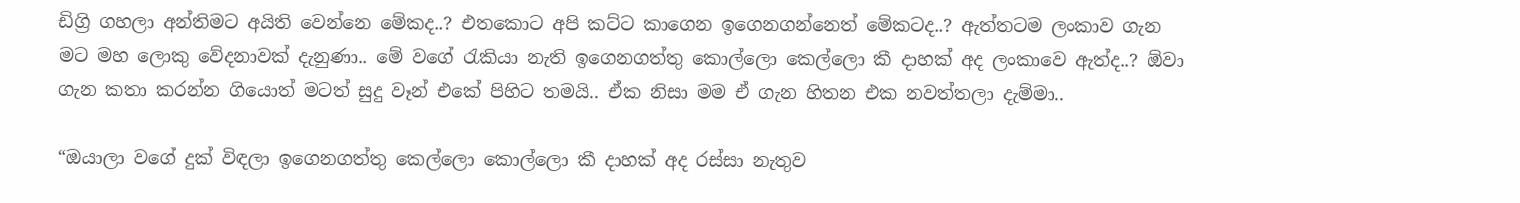ඩිග්‍රි ගහලා අන්තිමට අයිති වෙන්නෙ මේකද..? එතකොට අපි කට්ට කාගෙන ඉගෙනගන්නෙත් මේකටද..? ඇත්තටම ලංකාව ගැන මට මහ ලොකු වේදනාවක් දැනුණා.. මේ වගේ රැකියා නැති ඉගෙනගත්තු කොල්ලො කෙල්ලො කී දාහක් අද ලංකාවෙ ඇත්ද..? ඕවා ගැන කතා කරන්න ගියොත් මටත් සුදු වෑන් එකේ පිහිට තමයි.. ඒක නිසා මම ඒ ගැන හිතන එක නවත්තලා දැම්මා..

“ඔයාලා වගේ දුක් විඳලා ඉගෙනගත්තු කෙල්ලො කොල්ලො කී දාහක් අද රස්සා නැතුව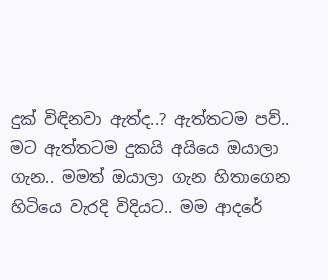දුක් විඳිනවා ඇත්ද..? ඇත්තටම පව්.. මට ඇත්තටම දුකයි අයියෙ ඔයාලා ගැන.. මමත් ඔයාලා ගැන හිතාගෙන හිටියෙ වැරදි විදියට.. මම ආදරේ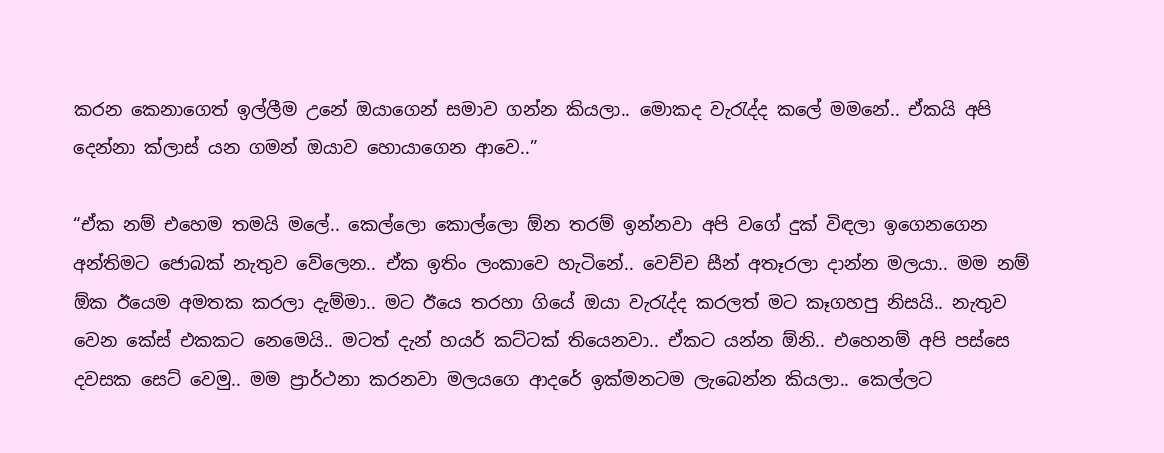කරන කෙනාගෙත් ඉල්ලීම උනේ ඔයාගෙන් සමාව ගන්න කියලා.. මොකද වැරැද්ද කලේ මමනේ.. ඒකයි අපි දෙන්නා ක්ලාස් යන ගමන් ඔයාව හොයාගෙන ආවෙ..”

“ඒක නම් එහෙම තමයි මලේ.. කෙල්ලො කොල්ලො ඕන තරම් ඉන්නවා අපි වගේ දුක් විඳලා ඉගෙනගෙන අන්තිමට ජොබක් නැතුව වේලෙන.. ඒක ඉතිං ලංකාවෙ හැටිනේ.. වෙච්ච සීන් අතෑරලා දාන්න මලයා.. මම නම් ඕක ඊයෙම අමතක කරලා දැම්මා.. මට ඊයෙ තරහා ගියේ ඔයා වැරැද්ද කරලත් මට කෑගහපු නිසයි.. නැතුව වෙන කේස් එකකට නෙමෙයි.. මටත් දැන් හයර් කට්ටක් තියෙනවා.. ඒකට යන්න ඕනි.. එහෙනම් අපි පස්සෙ දවසක සෙට් වෙමු.. මම ප්‍රාර්ථනා කරනවා මලයගෙ ආදරේ ඉක්මනටම ලැබෙන්න කියලා.. කෙල්ලට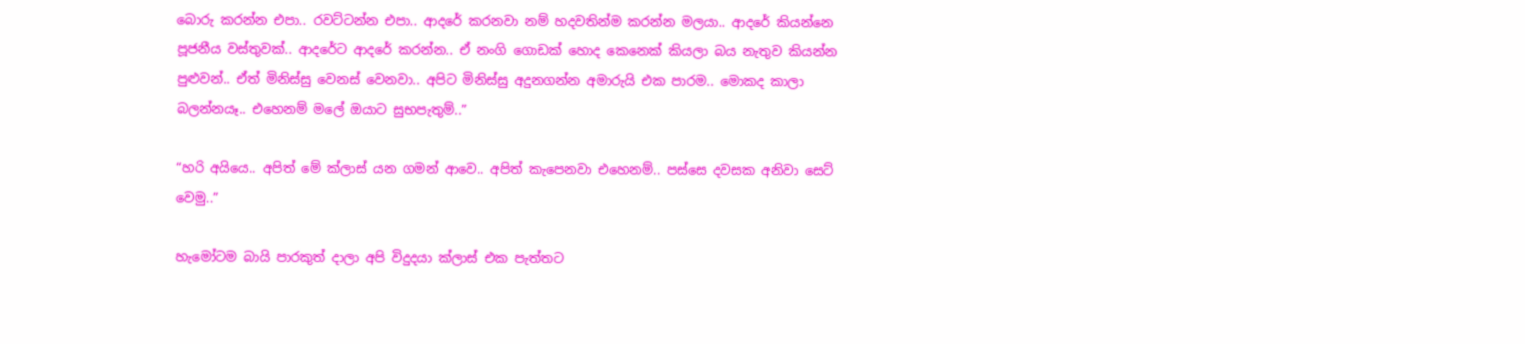බොරු කරන්න එපා.. රවට්ටන්න එපා.. ආදරේ කරනවා නම් හදවතින්ම කරන්න මලයා.. ආදරේ කියන්නෙ පූජනීය වස්තුවක්.. ආදරේට ආදරේ කරන්න.. ඒ නංගි ගොඩක් හොද කෙනෙක් කියලා බය නැතුව කියන්න පුළුවන්.. ඒත් මිනිස්සු වෙනස් වෙනවා.. අපිට මිනිස්සු අදුනගන්න අමාරුයි එක පාරම.. මොකද කාලා බලන්නයෑ.. එහෙනම් මලේ ඔයාට සුභපැතුම්..”

“හරි අයියෙ.. අපිත් මේ ක්ලාස් යන ගමන් ආවෙ.. අපිත් කැපෙනවා එහෙනම්.. පස්සෙ දවසක අනිවා සෙට් වෙමු..”

හැමෝටම බායි පාරකුත් දාලා අපි විදුදයා ක්ලාස් එක පැත්තට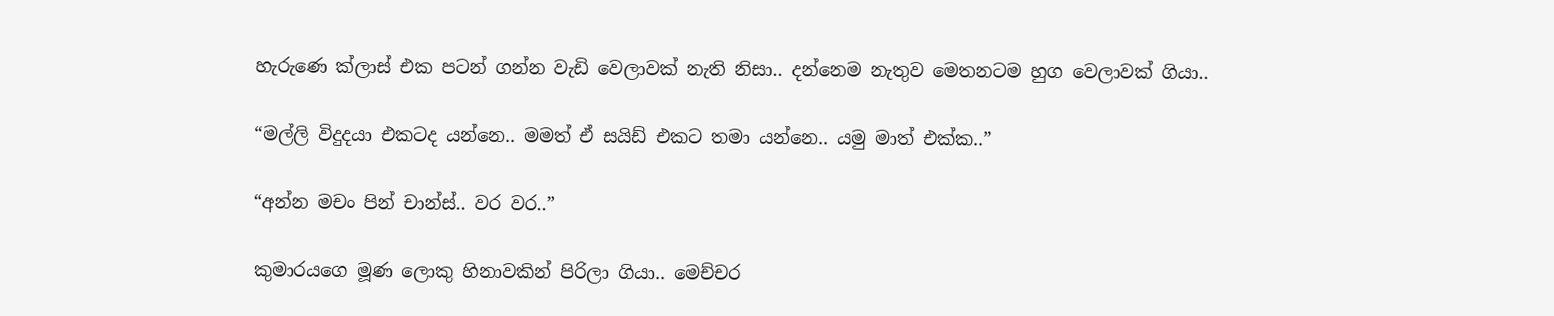හැරුණෙ ක්ලාස් එක පටන් ගන්න වැඩි වෙලාවක් නැති නිසා.. දන්නෙම නැතුව මෙතනටම හුග වෙලාවක් ගියා..

“මල්ලි විදුදයා එකටද යන්නෙ.. මමත් ඒ සයිඩ් එකට තමා යන්නෙ.. යමු මාත් එක්ක..”

“අන්න මචං පින් චාන්ස්.. වර වර..”

කුමාරයගෙ මූණ ලොකු හිනාවකින් පිරිලා ගියා.. මෙච්චර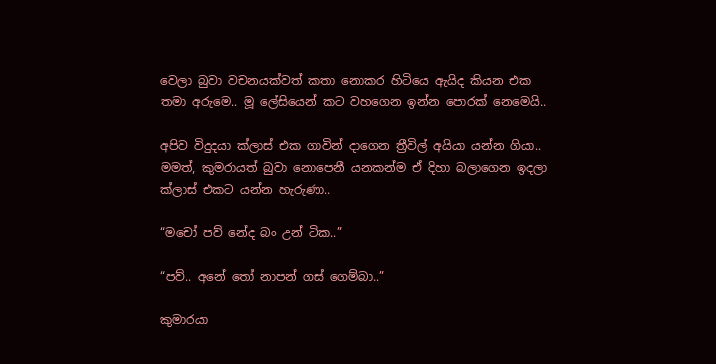වෙලා බුවා වචනයක්වත් කතා නොකර හිටියෙ ඇයිද කියන එක තමා අරුමෙ.. මූ ලේසියෙන් කට වහගෙන ඉන්න පොරක් නෙමෙයි..

අපිව විදුදයා ක්ලාස් එක ගාවින් දාගෙන ත්‍රීවිල් අයියා යන්න ගියා.. මමත්, කුමරායත් බුවා නොපෙනී යනකන්ම ඒ දිහා බලාගෙන ඉදලා ක්ලාස් එකට යන්න හැරුණා..

“මචෝ පව් නේද බං උන් ටික..”

“පව්.. අනේ තෝ නාපන් ගස් ගෙම්බා..”

කුමාරයා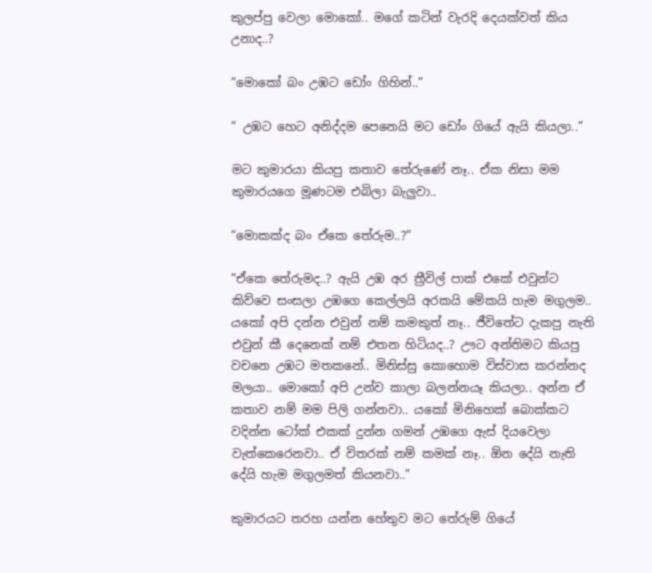කුලප්පු වෙලා මොකෝ.. මගේ කටින් වැරදි දෙයක්වත් කිය උනාද..?

“මොකෝ බං උඹට ඩෝං ගිහින්..”

“ උඹට හෙට අනිද්දම පෙනෙයි මට ඩෝං ගියේ ඇයි කියලා..”

මට කුමාරයා කියපු කතාව තේරුණේ නෑ.. ඒක නිසා මම කුමාරයගෙ මූණටම එබිලා බැලුවා..

“මොකක්ද බං ඒකෙ තේරුම..?”

“ඒකෙ තේරුමද..? ඇයි උඹ අර ත්‍රීවිල් පාක් එකේ එවුන්ට කිව්වෙ සංසලා උඹගෙ කෙල්ලයි අරකයි මේකයි හැම මගුලම.. යකෝ අපි දන්න එවුන් නම් කමකුත් නෑ.. ජීවිතේට දැකපු නැති එවුන් කී දෙනෙක් නම් එතන හිටියද..? ඌට අන්තිමට කියපු වචනෙ උඹට මතකනේ.. මිනිස්සු කොහොම විස්වාස කරන්නද මලයා.. මොකෝ අපි උන්ව කාලා බලන්නයෑ කියලා.. අන්න ඒ කතාව නම් මම පිලි ගන්නවා.. යකෝ මිනිහෙක් බොක්කට වදින්න ටෝක් එකක් දුන්න ගමන් උඹගෙ ඇස් දියවෙලා වැත්කෙරෙනවා.. ඒ විතරක් නම් කමක් නෑ.. ඕන දේයි නැති දේයි හැම මගුලමත් කියනවා..”

කුමාරයට තරහ යන්න හේතුව මට තේරුම් ගියේ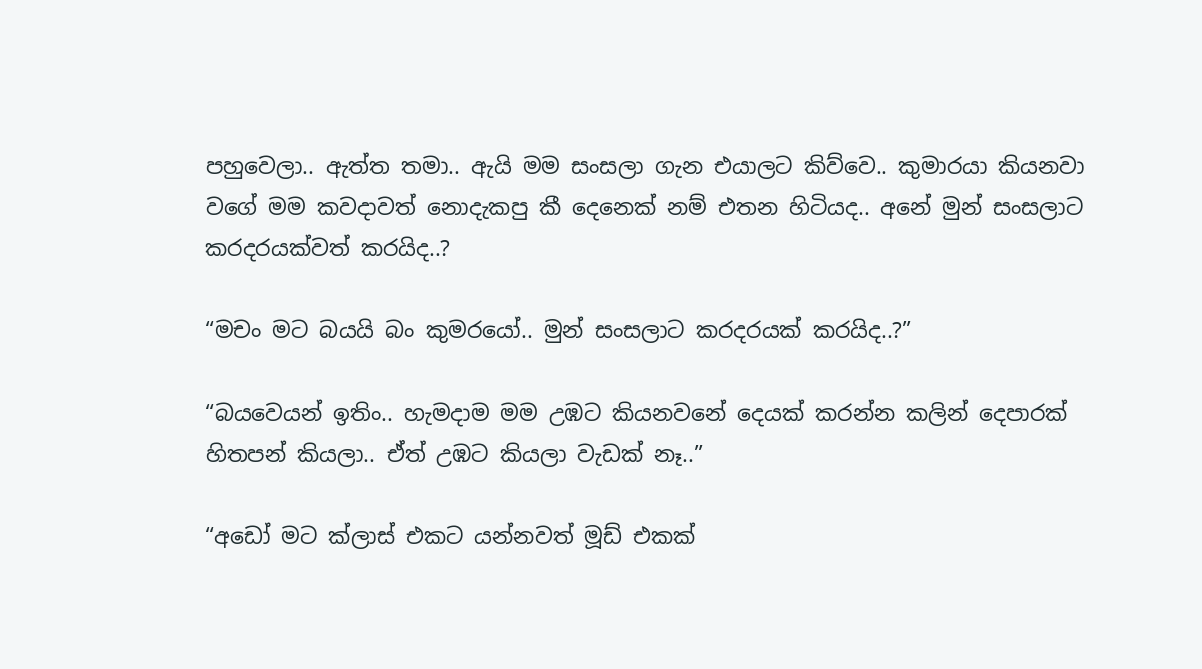පහුවෙලා.. ඇත්ත තමා.. ඇයි මම සංසලා ගැන එයාලට කිව්වෙ.. කුමාරයා කියනවා වගේ මම කවදාවත් නොදැකපු කී දෙනෙක් නම් එතන හිටියද.. අනේ මුන් සංසලාට කරදරයක්වත් කරයිද..?

“මචං මට බයයි බං කුමරයෝ.. මුන් සංසලාට කරදරයක් කරයිද..?”

“බයවෙයන් ඉතිං.. හැමදාම මම උඹට කියනවනේ දෙයක් කරන්න කලින් දෙපාරක් හිතපන් කියලා.. ඒත් උඹට කියලා වැඩක් නෑ..”

“අඩෝ මට ක්ලාස් එකට යන්නවත් මූඩ් එකක්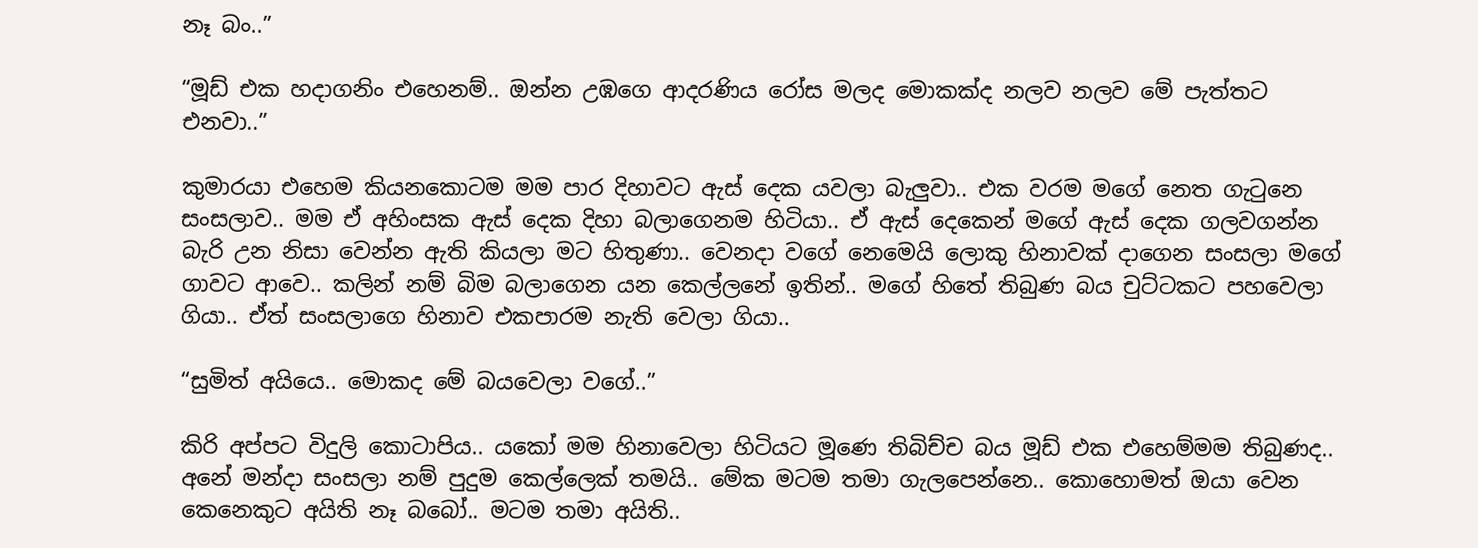නෑ බං..”

“මූඩ් එක හදාගනිං එහෙනම්.. ඔන්න උඹගෙ ආදරණිය රෝස මලද මොකක්ද නලව නලව මේ පැත්තට එනවා..”

කුමාරයා එහෙම කියනකොටම මම පාර දිහාවට ඇස් දෙක යවලා බැලුවා.. එක වරම මගේ නෙත ගැටුනෙ සංසලාව.. මම ඒ අහිංසක ඇස් දෙක දිහා බලාගෙනම හිටියා.. ඒ ඇස් දෙකෙන් මගේ ඇස් දෙක ගලවගන්න බැරි උන නිසා වෙන්න ඇති කියලා මට හිතුණා.. වෙනදා වගේ නෙමෙයි ලොකු හිනාවක් දාගෙන සංසලා මගේ ගාවට ආවෙ.. කලින් නම් බිම බලාගෙන යන කෙල්ලනේ ඉතින්.. මගේ හිතේ තිබුණ බය චුට්ටකට පහවෙලා ගියා.. ඒත් සංසලාගෙ හිනාව එකපාරම නැති වෙලා ගියා..

“සුමිත් අයියෙ.. මොකද මේ බයවෙලා වගේ..”

කිරි අප්පට විදුලි කොටාපිය.. යකෝ මම හිනාවෙලා හිටියට මූණෙ තිබිච්ච බය මූඩ් එක එහෙම්මම තිබුණද.. අනේ මන්දා සංසලා නම් පුදුම කෙල්ලෙක් තමයි.. මේක මටම තමා ගැලපෙන්නෙ.. කොහොමත් ඔයා වෙන කෙනෙකුට අයිති නෑ බබෝ.. මටම තමා අයිති..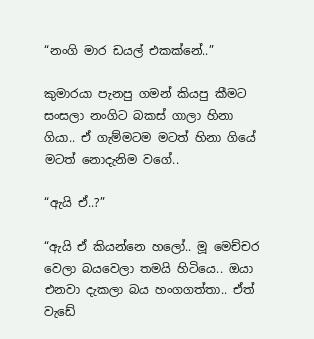“නංගි මාර ඩයල් එකක්නේ..”

කුමාරයා පැනපු ගමන් කියපු කීමට සංසලා නංගිට බකස් ගාලා හිනා ගියා.. ඒ ගැම්මටම මටත් හිනා ගියේ මටත් නොදැනිම වගේ..

“ඇයි ඒ..?”

“ඇයි ඒ කියන්නෙ හලෝ.. මූ මෙච්චර වෙලා බයවෙලා තමයි හිටියෙ.. ඔයා එනවා දැකලා බය හංගගත්තා.. ඒත් වැඩේ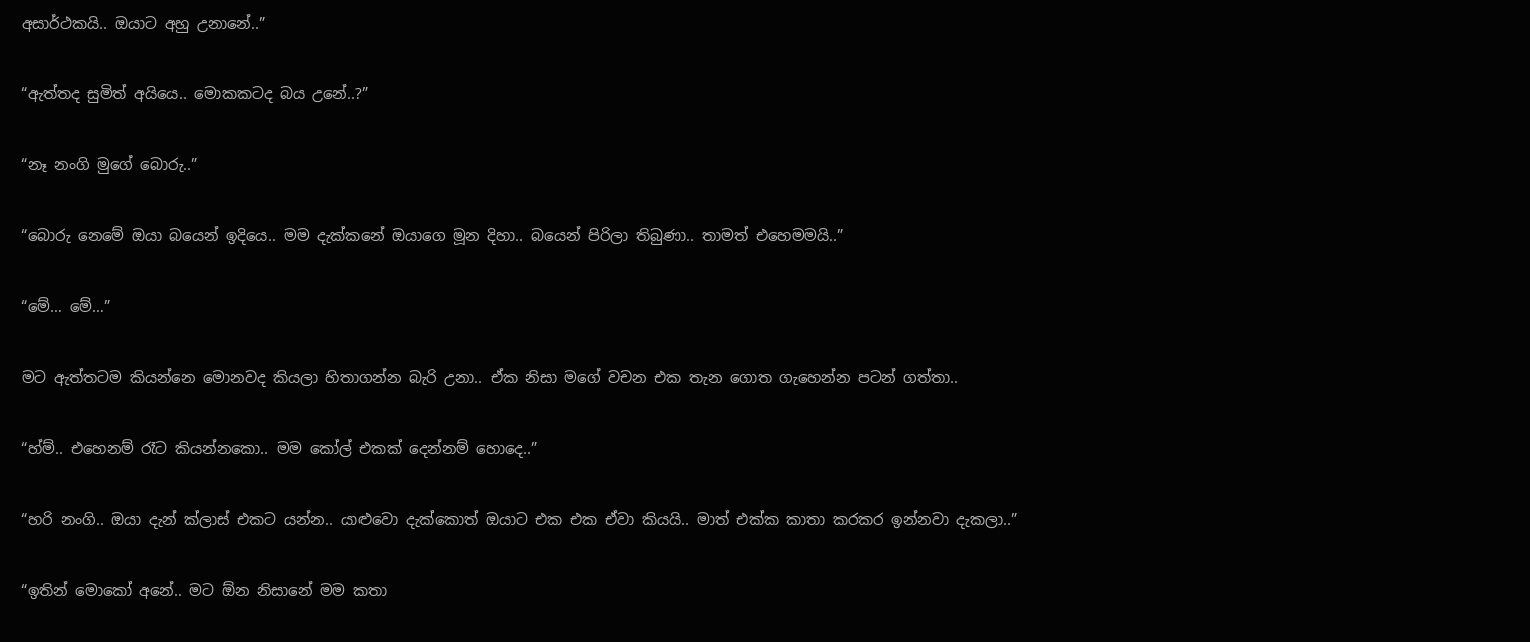අසාර්ථකයි.. ඔයාට අහු උනානේ..”

“ඇත්තද සුමිත් අයියෙ.. මොකකටද බය උනේ..?”

“නෑ නංගි මුගේ බොරු..”

“බොරු නෙමේ ඔයා බයෙන් ඉදියෙ.. මම දැක්කනේ ඔයාගෙ මූන දිහා.. බයෙන් පිරිලා තිබුණා.. තාමත් එහෙමමයි..”

“මේ… මේ…”

මට ඇත්තටම කියන්නෙ මොනවද කියලා හිතාගන්න බැරි උනා.. ඒක නිසා මගේ වචන එක තැන ගොත ගැහෙන්න පටන් ගත්තා..

“හ්ම්.. එහෙනම් රෑට කියන්නකො.. මම කෝල් එකක් දෙන්නම් හොදෙ..”

“හරි නංගි.. ඔයා දැන් ක්ලාස් එකට යන්න.. යාළුවො දැක්කොත් ඔයාට එක එක ඒවා කියයි.. මාත් එක්ක කාතා කරකර ඉන්නවා දැකලා..”

“ඉතින් මොකෝ අනේ.. මට ඕන නිසානේ මම කතා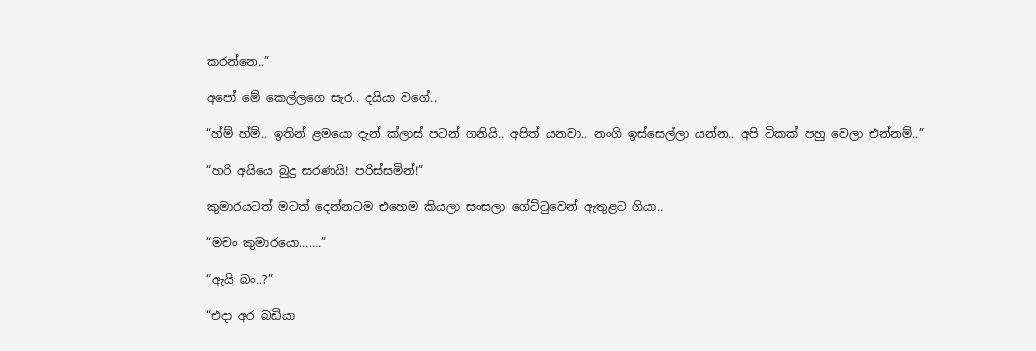කරන්නෙ..”

අපෝ මේ කෙල්ලගෙ සැර.. දයියා වගේ..

“හ්ම් හ්ම්.. ඉතින් ළමයො දැන් ක්ලාස් පටන් ගනියි.. අපිත් යනවා.. නංගි ඉස්සෙල්ලා යන්න.. අපි ටිකක් පහු වෙලා එන්නම්..”

“හරි අයියෙ බුදු සරණයි! පරිස්සමින්!”

කුමාරයටත් මටත් දෙන්නටම එහෙම කියලා සංසලා ගේට්ටුවෙන් ඇතුළට ගියා..

“මචං කුමාරයො…….”

“ඇයි බං..?”

“එදා අර බඩියා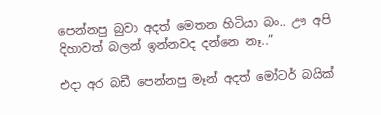පෙන්නපු බුවා අදත් මෙතන හිටියා බං.. ඌ අපි දිහාවත් බලන් ඉන්නවද දන්නෙ නෑ..”

එදා අර බඩී පෙන්නපු මෑන් අදත් මෝටර් බයික්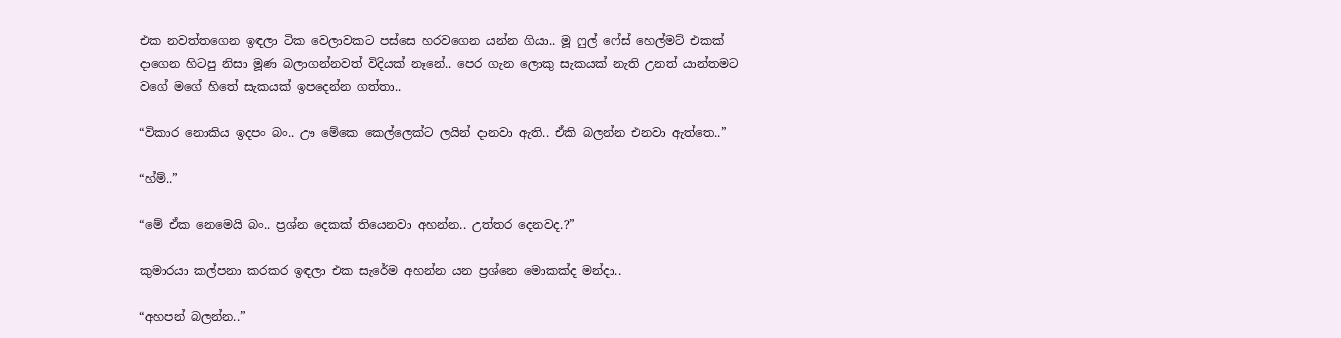එක නවත්තගෙන ඉඳලා ටික වෙලාවකට පස්සෙ හරවගෙන යන්න ගියා.. මූ ෆුල් ෆේස් හෙල්මට් එකක් දාගෙන හිටපු නිසා මූණ බලාගන්නවත් විදියක් නෑනේ.. පෙර ගැන ලොකු සැකයක් නැති උනත් යාන්තමට වගේ මගේ හිතේ සැකයක් ඉපදෙන්න ගත්තා..

“විකාර නොකිය ඉදපං බං.. ඌ මේකෙ කෙල්ලෙක්ට ලයින් දානවා ඇති.. ඒකි බලන්න එනවා ඇත්තෙ..”

“හ්ම්..”

“මේ ඒක නෙමෙයි බං.. ප්‍රශ්න දෙකක් තියෙනවා අහන්න.. උත්තර දෙනවද.?”

කුමාරයා කල්පනා කරකර ඉඳලා එක සැරේම අහන්න යන ප්‍රශ්නෙ මොකක්ද මන්දා..

“අහපන් බලන්න..”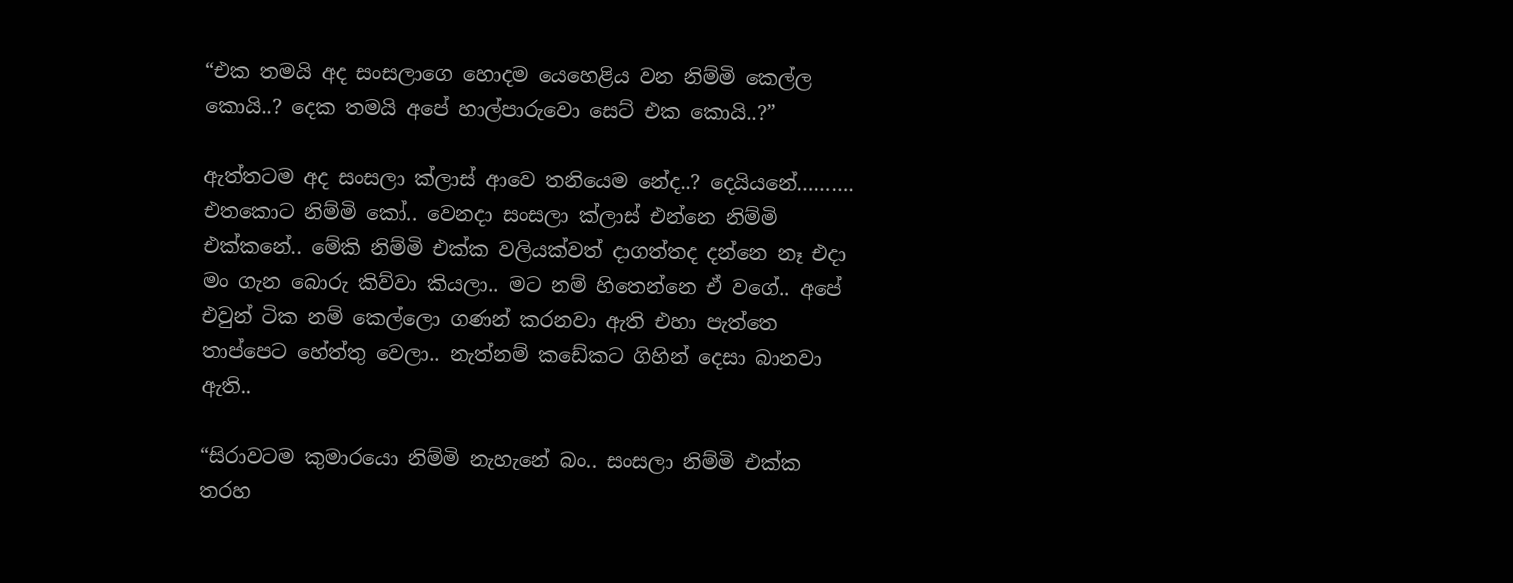“එක තමයි අද සංසලාගෙ හොදම යෙහෙළිය වන නිම්මි කෙල්ල කොයි..? දෙක තමයි අපේ හාල්පාරුවො සෙට් එක කොයි..?”

ඇත්තටම අද සංසලා ක්ලාස් ආවෙ තනියෙම නේද..? දෙයියනේ………. එතකොට නිම්මි කෝ.. වෙනදා සංසලා ක්ලාස් එන්නෙ නිම්මි එක්කනේ.. මේකි නිම්මි එක්ක වලියක්වත් දාගත්තද දන්නෙ නෑ එදා මං ගැන බොරු කිව්වා කියලා.. මට නම් හිතෙන්නෙ ඒ වගේ.. අපේ එවුන් ටික නම් කෙල්ලො ගණන් කරනවා ඇති එහා පැත්තෙ තාප්පෙට හේත්තු වෙලා.. නැත්නම් කඩේකට ගිහින් දෙසා බානවා ඇති..

“සිරාවටම කුමාරයො නිම්මි නැහැනේ බං.. සංසලා නිම්මි එක්ක තරහ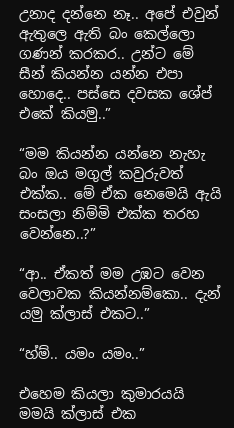උනාද දන්නෙ නෑ.. අපේ එවුන් ඇතුලෙ ඇති බං කෙල්ලො ගණන් කරකර.. උන්ට මේ සීන් කියන්න යන්න එපා හොදෙ.. පස්සෙ දවසක ශේප් එකේ කියමු..”

“මම කියන්න යන්නෙ නැහැ බං ඔය මගුල් කවුරුවත් එක්ක.. මේ ඒක නෙමෙයි ඇයි සංසලා නිම්මි එක්ක තරහ වෙන්නෙ..?”

“ආ.. ඒකත් මම උඹට වෙන වෙලාවක කියන්නම්කො.. දැන් යමු ක්ලාස් එකට..”

“හ්ම්.. යමං යමං..”

එහෙම කියලා කුමාරයයි මමයි ක්ලාස් එක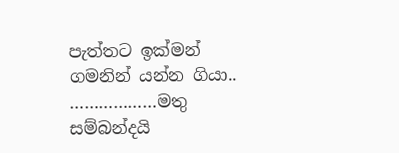පැත්තට ඉක්මන් ගමනින් යන්න ගියා..
………………මතු සම්බන්දයි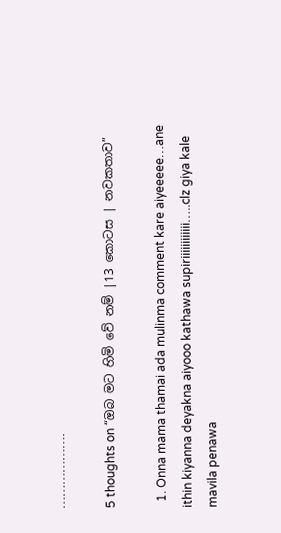……………….

5 thoughts on “ඔබ මට හිමි වේ නම් |13 කොටස | නවකතාව”

  1. Onna mama thamai ada mulinma comment kare aiyeeeee…ane ithin kiyanna deyakna aiyooo kathawa supiriiiiiiiiiiii…..clz giya kale mavila penawa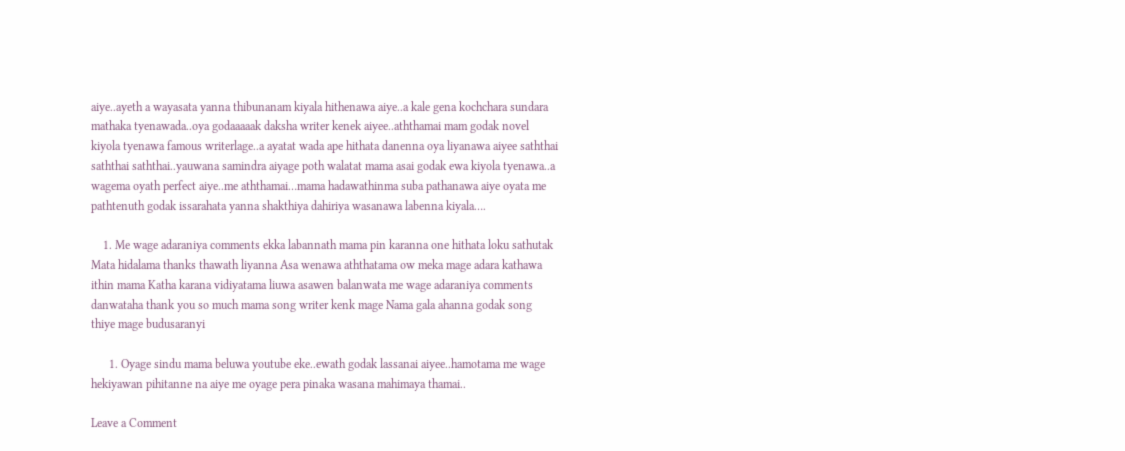aiye..ayeth a wayasata yanna thibunanam kiyala hithenawa aiye..a kale gena kochchara sundara mathaka tyenawada..oya godaaaaak daksha writer kenek aiyee..aththamai mam godak novel kiyola tyenawa famous writerlage..a ayatat wada ape hithata danenna oya liyanawa aiyee saththai saththai saththai..yauwana samindra aiyage poth walatat mama asai godak ewa kiyola tyenawa..a wagema oyath perfect aiye..me aththamai…mama hadawathinma suba pathanawa aiye oyata me pathtenuth godak issarahata yanna shakthiya dahiriya wasanawa labenna kiyala….

    1. Me wage adaraniya comments ekka labannath mama pin karanna one hithata loku sathutak Mata hidalama thanks thawath liyanna Asa wenawa aththatama ow meka mage adara kathawa ithin mama Katha karana vidiyatama liuwa asawen balanwata me wage adaraniya comments danwataha thank you so much mama song writer kenk mage Nama gala ahanna godak song thiye mage budusaranyi

      1. Oyage sindu mama beluwa youtube eke..ewath godak lassanai aiyee..hamotama me wage hekiyawan pihitanne na aiye me oyage pera pinaka wasana mahimaya thamai..

Leave a Comment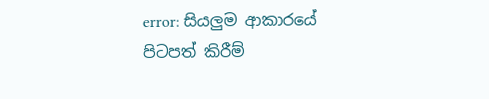error: සියලුම ආකාරයේ පිටපත් කිරීම්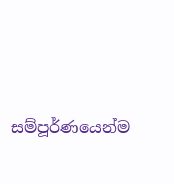සම්පූර්ණයෙන්ම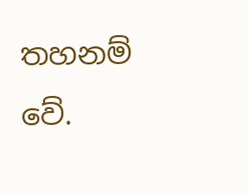තහනම් වේ.